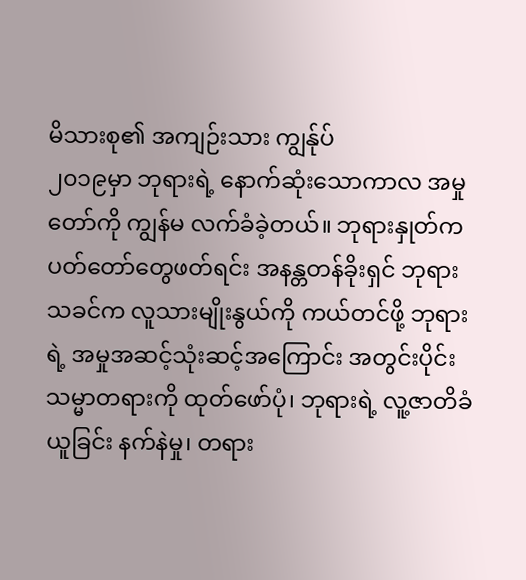မိသားစု၏ အကျဉ်းသား ကျွန်ုပ်
၂၀၁၉မှာ ဘုရားရဲ့ နောက်ဆုံးသောကာလ အမှုတော်ကို ကျွန်မ လက်ခံခဲ့တယ်။ ဘုရားနှုတ်ကပတ်တော်တွေဖတ်ရင်း အနန္တတန်ခိုးရှင် ဘုရားသခင်က လူသားမျိုးနွယ်ကို ကယ်တင်ဖို့ ဘုရားရဲ့ အမှုအဆင့်သုံးဆင့်အကြောင်း အတွင်းပိုင်း သမ္မာတရားကို ထုတ်ဖော်ပုံ၊ ဘုရားရဲ့ လူ့ဇာတိခံယူခြင်း နက်နဲမှု၊ တရား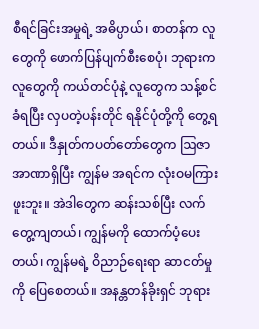စီရင်ခြင်းအမှုရဲ့ အဓိပ္ပာယ်၊ စာတန်က လူတွေကို ဖောက်ပြန်ပျက်စီးစေပုံ၊ ဘုရားက လူတွေကို ကယ်တင်ပုံနဲ့ လူတွေက သန့်စင်ခံရပြီး လှပတဲ့ပန်းတိုင် ရနိုင်ပုံတို့ကို တွေ့ရတယ်။ ဒီနှုတ်ကပတ်တော်တွေက ဩဇာအာဏာရှိပြီး ကျွန်မ အရင်က လုံးဝမကြားဖူးဘူး။ အဲဒါတွေက ဆန်းသစ်ပြီး လက်တွေ့ကျတယ်၊ ကျွန်မကို ထောက်ပံ့ပေးတယ်၊ ကျွန်မရဲ့ ဝိညာဉ်ရေးရာ ဆာငတ်မှုကို ပြေစေတယ်။ အနန္တတန်ခိုးရှင် ဘုရား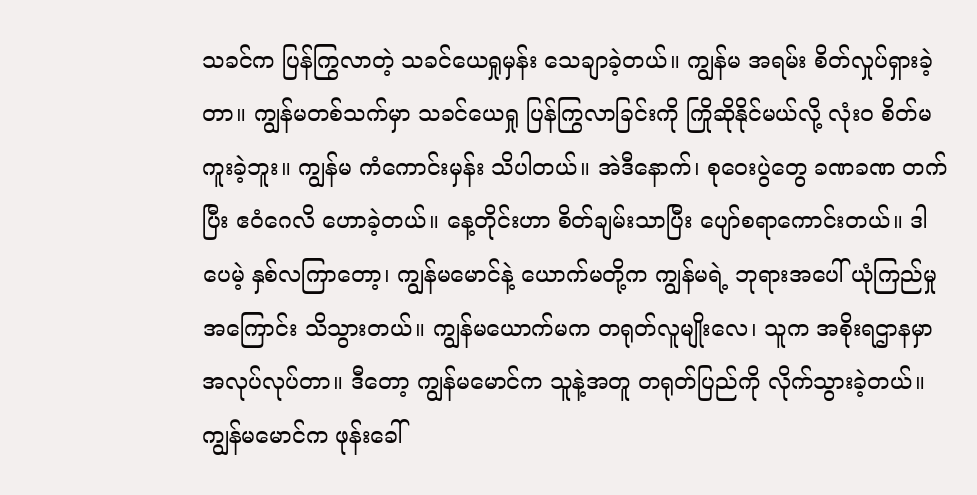သခင်က ပြန်ကြွလာတဲ့ သခင်ယေရှုမှန်း သေချာခဲ့တယ်။ ကျွန်မ အရမ်း စိတ်လှုပ်ရှားခဲ့တာ။ ကျွန်မတစ်သက်မှာ သခင်ယေရှု ပြန်ကြွလာခြင်းကို ကြိုဆိုနိုင်မယ်လို့ လုံးဝ စိတ်မကူးခဲ့ဘူး။ ကျွန်မ ကံကောင်းမှန်း သိပါတယ်။ အဲဒီနောက်၊ စုဝေးပွဲတွေ ခဏခဏ တက်ပြီး ဧဝံဂေလိ ဟောခဲ့တယ်။ နေ့တိုင်းဟာ စိတ်ချမ်းသာပြီး ပျော်စရာကောင်းတယ်။ ဒါပေမဲ့ နှစ်လကြာတော့၊ ကျွန်မမောင်နဲ့ ယောက်မတို့က ကျွန်မရဲ့ ဘုရားအပေါ် ယုံကြည်မှုအကြောင်း သိသွားတယ်။ ကျွန်မယောက်မက တရုတ်လူမျိုးလေ၊ သူက အစိုးရဌာနမှာ အလုပ်လုပ်တာ။ ဒီတော့ ကျွန်မမောင်က သူနဲ့အတူ တရုတ်ပြည်ကို လိုက်သွားခဲ့တယ်။ ကျွန်မမောင်က ဖုန်းခေါ်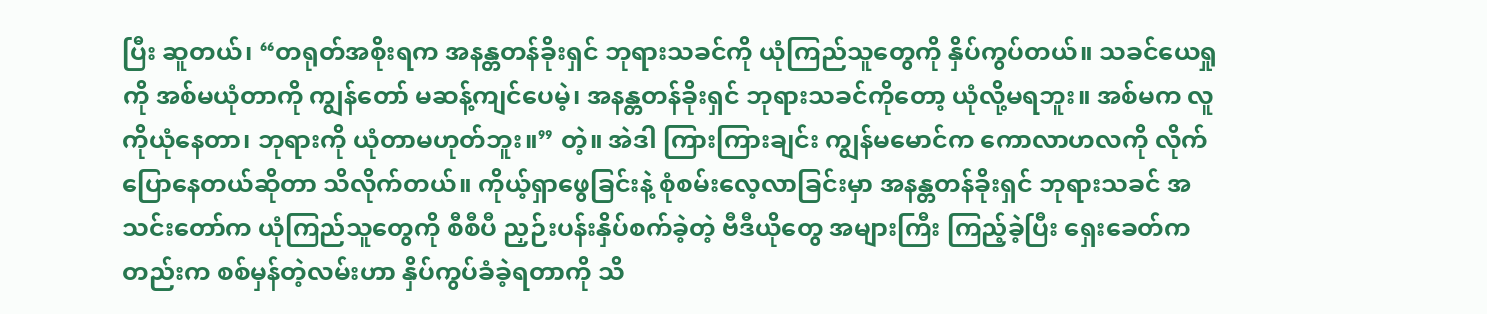ပြီး ဆူတယ်၊ “တရုတ်အစိုးရက အနန္တတန်ခိုးရှင် ဘုရားသခင်ကို ယုံကြည်သူတွေကို နှိပ်ကွပ်တယ်။ သခင်ယေရှုကို အစ်မယုံတာကို ကျွန်တော် မဆန့်ကျင်ပေမဲ့၊ အနန္တတန်ခိုးရှင် ဘုရားသခင်ကိုတော့ ယုံလို့မရဘူး။ အစ်မက လူကိုယုံနေတာ၊ ဘုရားကို ယုံတာမဟုတ်ဘူး။” တဲ့။ အဲဒါ ကြားကြားချင်း ကျွန်မမောင်က ကောလာဟလကို လိုက်ပြောနေတယ်ဆိုတာ သိလိုက်တယ်။ ကိုယ့်ရှာဖွေခြင်းနဲ့ စုံစမ်းလေ့လာခြင်းမှာ အနန္တတန်ခိုးရှင် ဘုရားသခင် အသင်းတော်က ယုံကြည်သူတွေကို စီစီပီ ညှဉ်းပန်းနှိပ်စက်ခဲ့တဲ့ ဗီဒီယိုတွေ အများကြီး ကြည့်ခဲ့ပြီး ရှေးခေတ်ကတည်းက စစ်မှန်တဲ့လမ်းဟာ နှိပ်ကွပ်ခံခဲ့ရတာကို သိ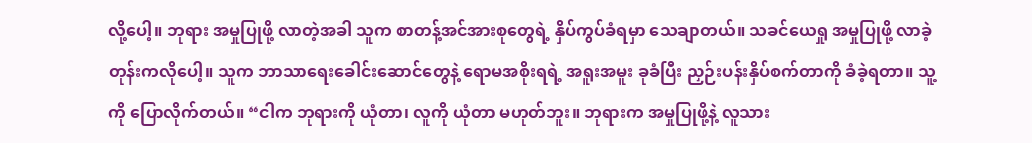လို့ပေါ့။ ဘုရား အမှုပြုဖို့ လာတဲ့အခါ သူက စာတန့်အင်အားစုတွေရဲ့ နှိပ်ကွပ်ခံရမှာ သေချာတယ်။ သခင်ယေရှု အမှုပြုဖို့ လာခဲ့တုန်းကလိုပေါ့။ သူက ဘာသာရေးခေါင်းဆောင်တွေနဲ့ ရောမအစိုးရရဲ့ အရူးအမူး ခုခံပြီး ညှဉ်းပန်းနှိပ်စက်တာကို ခံခဲ့ရတာ။ သူ့ကို ပြောလိုက်တယ်။ “ငါက ဘုရားကို ယုံတာ၊ လူကို ယုံတာ မဟုတ်ဘူး။ ဘုရားက အမှုပြုဖို့နဲ့ လူသား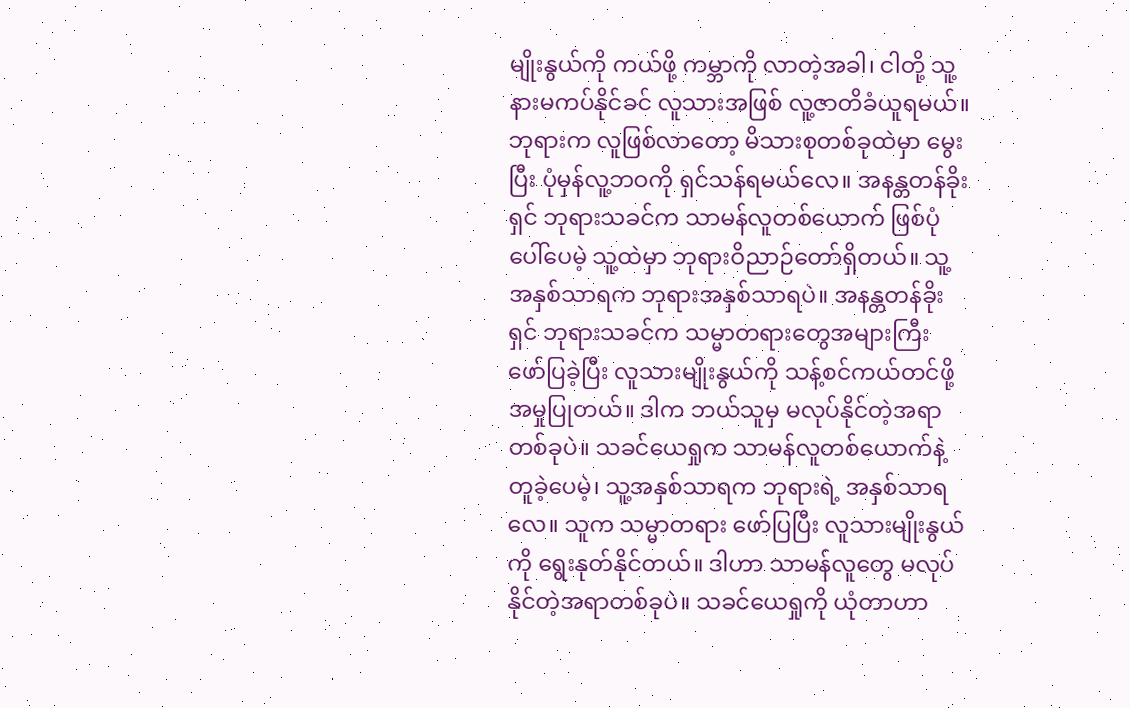မျိုးနွယ်ကို ကယ်ဖို့ ကမ္ဘာကို လာတဲ့အခါ၊ ငါတို့ သူ့နားမကပ်နိုင်ခင် လူသားအဖြစ် လူ့ဇာတိခံယူရမယ်။ ဘုရားက လူဖြစ်လာတော့ မိသားစုတစ်ခုထဲမှာ မွေးပြီး ပုံမှန်လူ့ဘဝကို ရှင်သန်ရမယ်လေ။ အနန္တတန်ခိုးရှင် ဘုရားသခင်က သာမန်လူတစ်ယောက် ဖြစ်ပုံပေါ်ပေမဲ့ သူ့ထဲမှာ ဘုရားဝိညာဉ်တော်ရှိတယ်။ သူ့အနှစ်သာရက ဘုရားအနှစ်သာရပဲ။ အနန္တတန်ခိုးရှင် ဘုရားသခင်က သမ္မာတရားတွေအများကြီး ဖော်ပြခဲ့ပြီး လူသားမျိုးနွယ်ကို သန့်စင်ကယ်တင်ဖို့ အမှုပြုတယ်။ ဒါက ဘယ်သူမှ မလုပ်နိုင်တဲ့အရာတစ်ခုပဲ။ သခင်ယေရှုက သာမန်လူတစ်ယောက်နဲ့ တူခဲ့ပေမဲ့၊ သူ့အနှစ်သာရက ဘုရားရဲ့ အနှစ်သာရလေ။ သူက သမ္မာတရား ဖော်ပြပြီး လူသားမျိုးနွယ်ကို ရွေးနုတ်နိုင်တယ်။ ဒါဟာ သာမန်လူတွေ မလုပ်နိုင်တဲ့အရာတစ်ခုပဲ။ သခင်ယေရှုကို ယုံတာဟာ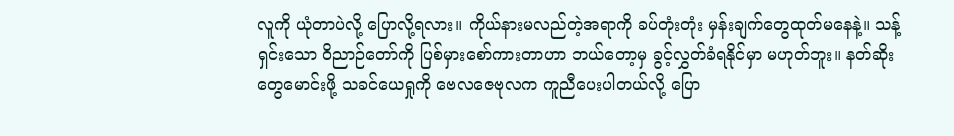လူကို ယုံတာပဲလို့ ပြောလို့ရလား။ ကိုယ်နားမလည်တဲ့အရာကို ခပ်တုံးတုံး မှန်းချက်တွေထုတ်မနေနဲ့။ သန့်ရှင်းသော ဝိညာဉ်တော်ကို ပြစ်မှားစော်ကားတာဟာ ဘယ်တော့မှ ခွင့်လွှတ်ခံရနိုင်မှာ မဟုတ်ဘူး။ နတ်ဆိုးတွေမောင်းဖို့ သခင်ယေရှုကို ဗေလဇေဗုလက ကူညီပေးပါတယ်လို့ ပြော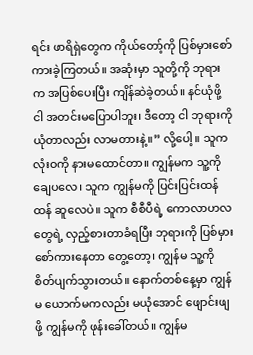ရင်း ဖာရိရှဲတွေက ကိုယ်တော့်ကို ပြစ်မှားစော်ကားခဲ့ကြတယ်။ အဆုံးမှာ သူတို့ကို ဘုရားက အပြစ်ပေးပြီး ကျိန်ဆဲခဲ့တယ်။ နင်ယုံဖို့ ငါ အတင်းမပြောပါဘူး၊ ဒီတော့ ငါ ဘုရားကို ယုံတာလည်း လာမတားနဲ့။” လို့ပေါ့။ သူက လုံးဝကို နားမထောင်တာ။ ကျွန်မက သူ့ကို ချေပလေ၊ သူက ကျွန်မကို ပြင်းပြင်းထန်ထန် ဆူလေပဲ။ သူက စီစီပီရဲ့ ကောလာဟလတွေရဲ့ လှည့်စားတာခံရပြီး ဘုရားကို ပြစ်မှားစော်ကားနေတာ တွေ့တော့၊ ကျွန်မ သူ့ကို စိတ်ပျက်သွားတယ်။ နောက်တစ်နေ့မှာ ကျွန်မ ယောက်မကလည်း မယုံအောင် ဖျောင်းဖျဖို့ ကျွန်မကို ဖုန်းခေါ်တယ်။ ကျွန်မ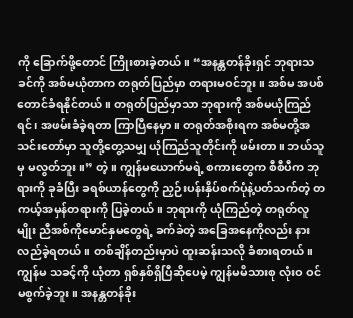ကို ခြောက်ဖို့တောင် ကြိုးစားခဲ့တယ်။ “အနန္တတန်ခိုးရှင် ဘုရားသခင်ကို အစ်မယုံတာက တရုတ်ပြည်မှာ တရားမဝင်ဘူး။ အစ်မ အပစ်တောင်ခံရနိုင်တယ်။ တရုတ်ပြည်မှာသာ ဘုရားကို အစ်မယုံကြည်ရင်၊ အဖမ်းခံခဲ့ရတာ ကြာပြီနေမှာ။ တရုတ်အစိုးရက အစ်မတို့အသင်းတော်မှာ သူတို့တွေ့သမျှ ယုံကြည်သူတိုင်းကို ဖမ်းတာ။ ဘယ်သူမှ မလွတ်ဘူး။” တဲ့။ ကျွန်မယောက်မရဲ့ စကားတွေက စီစီပီက ဘုရားကို ခုခံပြီး ခရစ်ယာန်တွေကို ညှဉ်းပန်းနှိပ်စက်ပုံနဲ့ပတ်သက်တဲ့ တကယ့်အမှန်တရားကို ပြခဲ့တယ်။ ဘုရားကို ယုံကြည်တဲ့ တရုတ်လူမျိုး ညီအစ်ကိုမောင်နှမတွေရဲ့ ခက်ခဲတဲ့ အခြေအနေကိုလည်း နားလည်ခဲ့ရတယ်။ တစ်ချိန်တည်းမှာပဲ ထူးဆန်းသလို ခံစားရတယ်။ ကျွန်မ သခင့်ကို ယုံတာ ရှစ်နှစ်ရှိပြီဆိုပေမဲ့ ကျွန်မမိသားစု လုံးဝ ဝင်မစွက်ခဲ့ဘူး။ အနန္တတန်ခိုး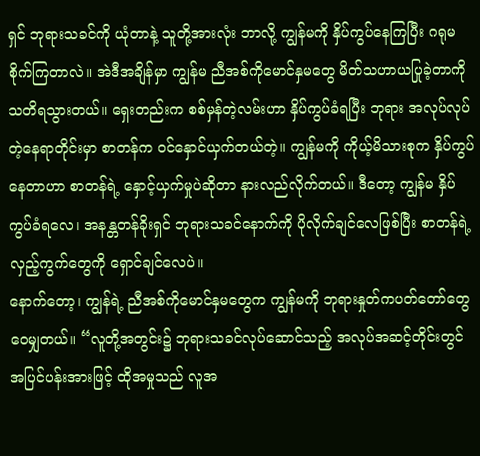ရှင် ဘုရားသခင်ကို ယုံတာနဲ့ သူတို့အားလုံး ဘာလို့ ကျွန်မကို နှိပ်ကွပ်နေကြပြီး ဂရုမစိုက်ကြတာလဲ။ အဲဒီအချိန်မှာ ကျွန်မ ညီအစ်ကိုမောင်နှမတွေ မိတ်သဟာယပြုခဲ့တာကို သတိရသွားတယ်။ ရှေးတည်းက စစ်မှန်တဲ့လမ်းဟာ နှိပ်ကွပ်ခံရပြီး ဘုရား အလုပ်လုပ်တဲ့နေရာတိုင်းမှာ စာတန်က ဝင်နှောင်ယှက်တယ်တဲ့။ ကျွန်မကို ကိုယ့်မိသားစုက နှိပ်ကွပ်နေတာဟာ စာတန်ရဲ့ နှောင့်ယှက်မှုပဲဆိုတာ နားလည်လိုက်တယ်။ ဒီတော့ ကျွန်မ နှိပ်ကွပ်ခံရလေ၊ အနန္တတန်ခိုးရှင် ဘုရားသခင်နောက်ကို ပိုလိုက်ချင်လေဖြစ်ပြီး စာတန်ရဲ့ လှည့်ကွက်တွေကို ရှောင်ချင်လေပဲ။
နောက်တော့၊ ကျွန်ရဲ့ ညီအစ်ကိုမောင်နှမတွေက ကျွန်မကို ဘုရားနှုတ်ကပတ်တော်တွေ ဝေမျှတယ်။ “လူတို့အတွင်း၌ ဘုရားသခင်လုပ်ဆောင်သည့် အလုပ်အဆင့်တိုင်းတွင် အပြင်ပန်းအားဖြင့် ထိုအမှုသည် လူအ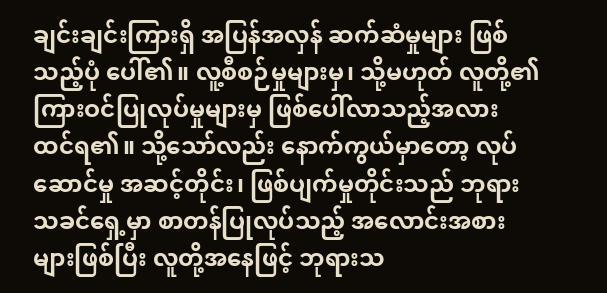ချင်းချင်းကြားရှိ အပြန်အလှန် ဆက်ဆံမှုများ ဖြစ်သည့်ပုံ ပေါ်၏။ လူ့စီစဉ်မှုများမှ၊ သို့မဟုတ် လူတို့၏ ကြားဝင်ပြုလုပ်မှုများမှ ဖြစ်ပေါ်လာသည့်အလား ထင်ရ၏။ သို့သော်လည်း နောက်ကွယ်မှာတော့ လုပ်ဆောင်မှု အဆင့်တိုင်း၊ ဖြစ်ပျက်မှုတိုင်းသည် ဘုရားသခင်ရှေ့မှာ စာတန်ပြုလုပ်သည့် အလောင်းအစားများဖြစ်ပြီး လူတို့အနေဖြင့် ဘုရားသ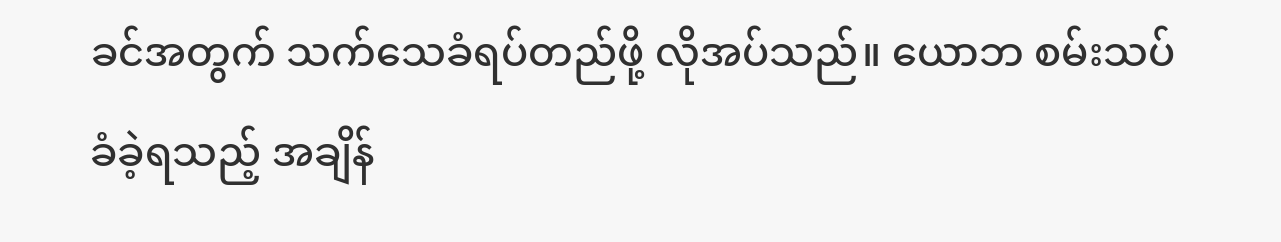ခင်အတွက် သက်သေခံရပ်တည်ဖို့ လိုအပ်သည်။ ယောဘ စမ်းသပ်ခံခဲ့ရသည့် အချိန်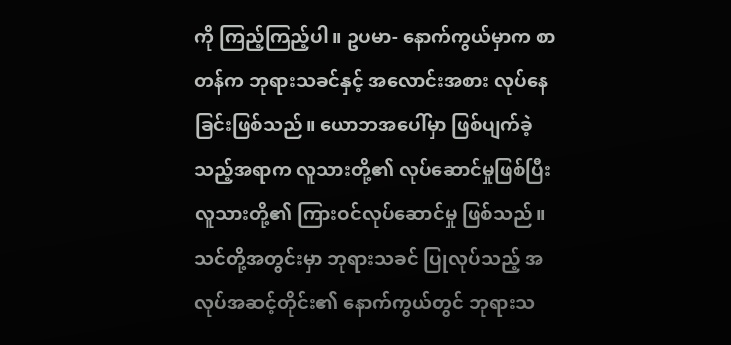ကို ကြည့်ကြည့်ပါ။ ဥပမာ- နောက်ကွယ်မှာက စာတန်က ဘုရားသခင်နှင့် အလောင်းအစား လုပ်နေခြင်းဖြစ်သည်။ ယောဘအပေါ်မှာ ဖြစ်ပျက်ခဲ့သည့်အရာက လူသားတို့၏ လုပ်ဆောင်မှုဖြစ်ပြီး လူသားတို့၏ ကြားဝင်လုပ်ဆောင်မှု ဖြစ်သည်။ သင်တို့အတွင်းမှာ ဘုရားသခင် ပြုလုပ်သည့် အလုပ်အဆင့်တိုင်း၏ နောက်ကွယ်တွင် ဘုရားသ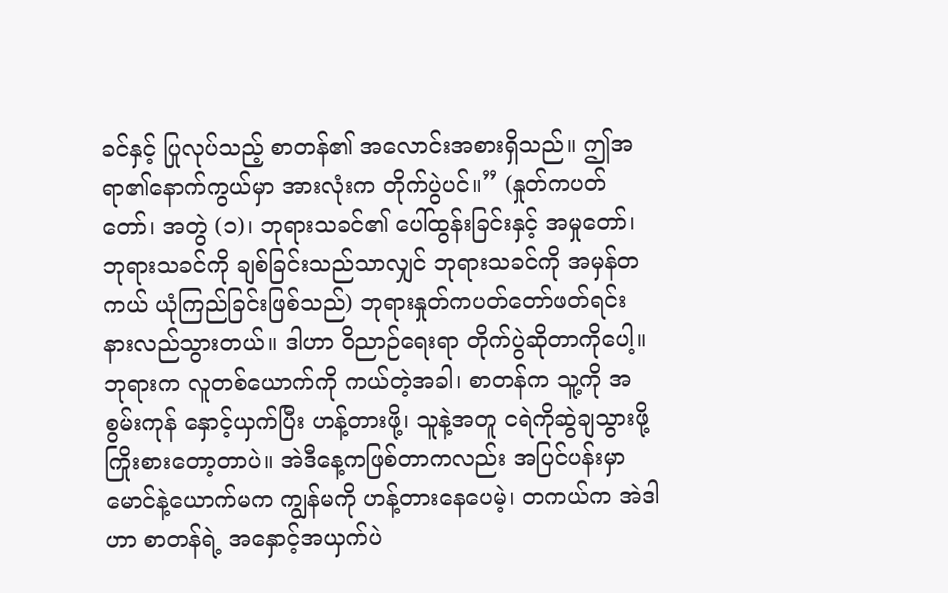ခင်နှင့် ပြုလုပ်သည့် စာတန်၏ အလောင်းအစားရှိသည်။ ဤအရာ၏နောက်ကွယ်မှာ အားလုံးက တိုက်ပွဲပင်။” (နှုတ်ကပတ်တော်၊ အတွဲ (၁)၊ ဘုရားသခင်၏ ပေါ်ထွန်းခြင်းနှင့် အမှုတော်၊ ဘုရားသခင်ကို ချစ်ခြင်းသည်သာလျှင် ဘုရားသခင်ကို အမှန်တကယ် ယုံကြည်ခြင်းဖြစ်သည်) ဘုရားနှုတ်ကပတ်တော်ဖတ်ရင်း နားလည်သွားတယ်။ ဒါဟာ ဝိညာဉ်ရေးရာ တိုက်ပွဲဆိုတာကိုပေါ့။ ဘုရားက လူတစ်ယောက်ကို ကယ်တဲ့အခါ၊ စာတန်က သူ့ကို အစွမ်းကုန် နှောင့်ယှက်ပြီး ဟန့်တားဖို့၊ သူနဲ့အတူ ငရဲကိုဆွဲချသွားဖို့ ကြိုးစားတော့တာပဲ။ အဲဒီနေ့ကဖြစ်တာကလည်း အပြင်ပန်းမှာ မောင်နဲ့ယောက်မက ကျွန်မကို ဟန့်တားနေပေမဲ့၊ တကယ်က အဲဒါဟာ စာတန်ရဲ့ အနှောင့်အယှက်ပဲ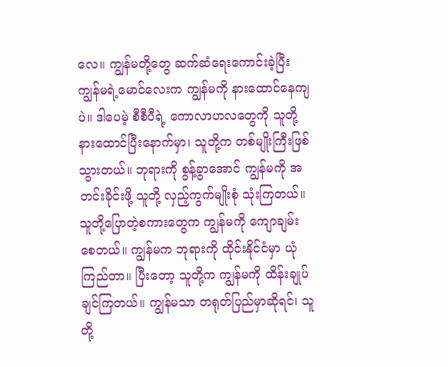လေ။ ကျွန်မတို့တွေ ဆက်ဆံရေးကောင်းခဲ့ပြီး ကျွန်မရဲ့မောင်လေးက ကျွန်မကို နားထောင်နေကျပဲ။ ဒါပေမဲ့ စီစီပီရဲ့ ကောလာဟလတွေကို သူတို့နားထောင်ပြီးနောက်မှာ၊ သူတို့က တစ်မျိုးကြီးဖြစ်သွားတယ်။ ဘုရားကို စွန့်ခွာအောင် ကျွန်မကို အတင်းခိုင်းဖို့ သူတို့ လှည့်ကွက်မျိုးစုံ သုံးကြတယ်။ သူတို့ပြောတဲ့စကားတွေက ကျွန်မကို ကျောချမ်းစေတယ်။ ကျွန်မက ဘုရားကို ထိုင်းနိုင်ငံမှာ ယုံကြည်တာ။ ပြီးတော့ သူတို့က ကျွန်မကို ထိန်းချုပ်ချင်ကြတယ်။ ကျွန်မသာ တရုတ်ပြည်မှာဆိုရင်၊ သူတို့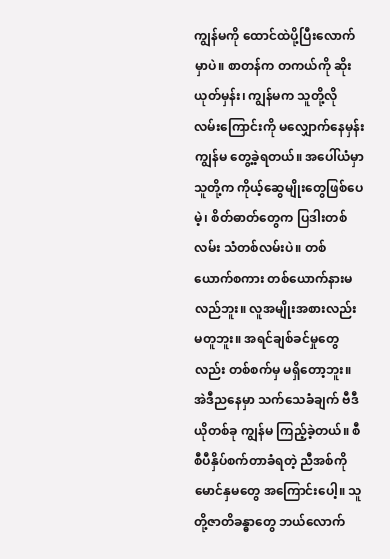ကျွန်မကို ထောင်ထဲပို့ပြီးလောက်မှာပဲ။ စာတန်က တကယ်ကို ဆိုးယုတ်မှန်း၊ ကျွန်မက သူတို့လို လမ်းကြောင်းကို မလျှောက်နေမှန်း ကျွန်မ တွေ့ခဲ့ရတယ်။ အပေါ်ယံမှာ သူတို့က ကိုယ့်ဆွေမျိုးတွေဖြစ်ပေမဲ့၊ စိတ်ဓာတ်တွေက ပြဒါးတစ်လမ်း သံတစ်လမ်းပဲ။ တစ်ယောက်စကား တစ်ယောက်နားမလည်ဘူး။ လူအမျိုးအစားလည်း မတူဘူး။ အရင်ချစ်ခင်မှုတွေလည်း တစ်စက်မှ မရှိတော့ဘူး။ အဲဒီညနေမှာ သက်သေခံချက် ဗီဒီယိုတစ်ခု ကျွန်မ ကြည့်ခဲ့တယ်။ စီစီပီနှိပ်စက်တာခံရတဲ့ ညီအစ်ကိုမောင်နှမတွေ အကြောင်းပေါ့။ သူတို့ဇာတိခန္ဓာတွေ ဘယ်လောက်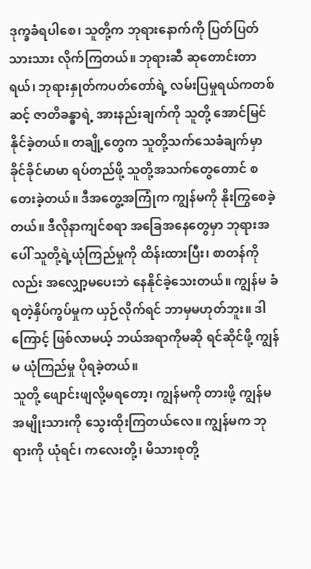ဒုက္ခခံရပါစေ၊ သူတို့က ဘုရားနောက်ကို ပြတ်ပြတ်သားသား လိုက်ကြတယ်။ ဘုရားဆီ ဆုတောင်းတာရယ်၊ ဘုရားနှုတ်ကပတ်တော်ရဲ့ လမ်းပြမှုရယ်ကတစ်ဆင့် ဇာတိခန္ဓာရဲ့ အားနည်းချက်ကို သူတို့ အောင်မြင်နိုင်ခဲ့တယ်။ တချို့တွေက သူတို့သက်သေခံချက်မှာ ခိုင်ခိုင်မာမာ ရပ်တည်ဖို့ သူတို့အသက်တွေတောင် စတေးခဲ့တယ်။ ဒီအတွေ့အကြုံက ကျွန်မကို နိုးကြွစေခဲ့တယ်။ ဒီလိုနာကျင်စရာ အခြေအနေတွေမှာ ဘုရားအပေါ် သူတို့ရဲ့ယုံကြည်မှုကို ထိန်းထားပြီး၊ စာတန်ကိုလည်း အလျှော့မပေးဘဲ နေနိုင်ခဲ့သေးတယ်။ ကျွန်မ ခံရတဲ့နှိပ်ကွပ်မှုက ယှဉ်လိုက်ရင် ဘာမှမဟုတ်ဘူး။ ဒါကြောင့် ဖြစ်လာမယ့် ဘယ်အရာကိုမဆို ရင်ဆိုင်ဖို့ ကျွန်မ ယုံကြည်မှု ပိုရခဲ့တယ်။
သူတို့ ဖျောင်းဖျလို့မရတော့၊ ကျွန်မကို တားဖို့ ကျွန်မအမျိုးသားကို သွေးထိုးကြတယ်လေ။ ကျွန်မက ဘုရားကို ယုံရင်၊ ကလေးတို့၊ မိသားစုတို့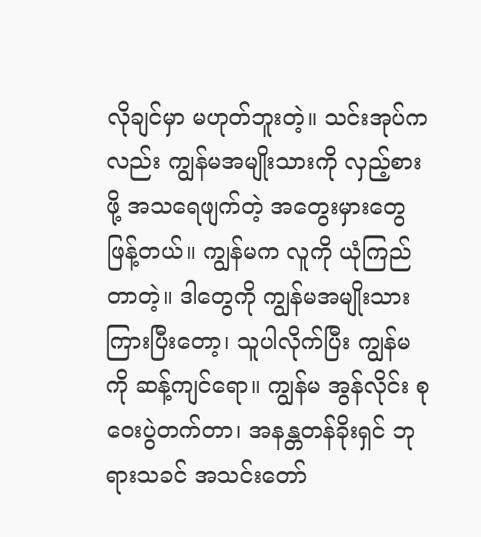လိုချင်မှာ မဟုတ်ဘူးတဲ့။ သင်းအုပ်ကလည်း ကျွန်မအမျိုးသားကို လှည့်စားဖို့ အသရေဖျက်တဲ့ အတွေးမှားတွေ ဖြန့်တယ်။ ကျွန်မက လူကို ယုံကြည်တာတဲ့။ ဒါတွေကို ကျွန်မအမျိုးသားကြားပြီးတော့၊ သူပါလိုက်ပြီး ကျွန်မကို ဆန့်ကျင်ရော။ ကျွန်မ အွန်လိုင်း စုဝေးပွဲတက်တာ၊ အနန္တတန်ခိုးရှင် ဘုရားသခင် အသင်းတော်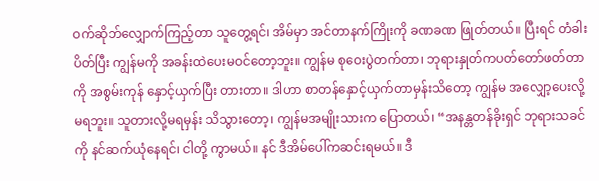ဝက်ဆိုဘ်လျှောက်ကြည့်တာ သူတွေ့ရင်၊ အိမ်မှာ အင်တာနက်ကြိုးကို ခဏခဏ ဖြုတ်တယ်။ ပြီးရင် တံခါးပိတ်ပြီး ကျွန်မကို အခန်းထဲပေးမဝင်တော့ဘူး။ ကျွန်မ စုဝေးပွဲတက်တာ၊ ဘုရားနှုတ်ကပတ်တော်ဖတ်တာကို အစွမ်းကုန် နှောင့်ယှက်ပြီး တားတာ။ ဒါဟာ စာတန်နှောင့်ယှက်တာမှန်းသိတော့ ကျွန်မ အလျှော့ပေးလို့မရဘူး။ သူတားလို့မရမှန်း သိသွားတော့၊ ကျွန်မအမျိုးသားက ပြောတယ်၊ “အနန္တတန်ခိုးရှင် ဘုရားသခင်ကို နင်ဆက်ယုံနေရင်၊ ငါတို့ ကွာမယ်။ နင် ဒီအိမ်ပေါ်ကဆင်းရမယ်။ ဒီ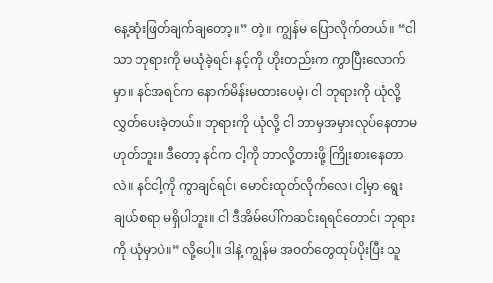နေ့ဆုံးဖြတ်ချက်ချတော့။” တဲ့။ ကျွန်မ ပြောလိုက်တယ်။ “ငါသာ ဘုရားကို မယုံခဲ့ရင်၊ နင့်ကို ဟိုးတည်းက ကွာပြီးလောက်မှာ။ နင်အရင်က နောက်မိန်းမထားပေမဲ့၊ ငါ ဘုရားကို ယုံလို့ လွှတ်ပေးခဲ့တယ်။ ဘုရားကို ယုံလို့ ငါ ဘာမှအမှားလုပ်နေတာမဟုတ်ဘူး။ ဒီတော့ နင်က ငါ့ကို ဘာလို့တားဖို့ ကြိုးစားနေတာလဲ။ နင်ငါ့ကို ကွာချင်ရင်၊ မောင်းထုတ်လိုက်လေ၊ ငါ့မှာ ရွေးချယ်စရာ မရှိပါဘူး။ ငါ ဒီအိမ်ပေါ်ကဆင်းရရင်တောင်၊ ဘုရားကို ယုံမှာပဲ။” လို့ပေါ့။ ဒါနဲ့ ကျွန်မ အဝတ်တွေထုပ်ပိုးပြီး သူ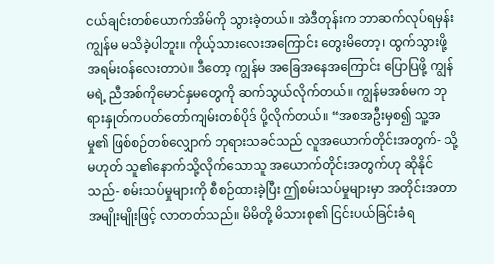ငယ်ချင်းတစ်ယောက်အိမ်ကို သွားခဲ့တယ်။ အဲဒီတုန်းက ဘာဆက်လုပ်ရမှန်း ကျွန်မ မသိခဲ့ပါဘူး။ ကိုယ့်သားလေးအကြောင်း တွေးမိတော့၊ ထွက်သွားဖို့ အရမ်းဝန်လေးတာပဲ။ ဒီတော့ ကျွန်မ အခြေအနေအကြောင်း ပြောပြဖို့ ကျွန်မရဲ့ ညီအစ်ကိုမောင်နှမတွေကို ဆက်သွယ်လိုက်တယ်။ ကျွန်မအစ်မက ဘုရားနှုတ်ကပတ်တော်ကျမ်းတစ်ပိုဒ် ပို့လိုက်တယ်။ “အစအဦးမှစ၍ သူ့အမှု၏ ဖြစ်စဉ်တစ်လျှောက် ဘုရားသခင်သည် လူအယောက်တိုင်းအတွက်- သို့မဟုတ် သူ၏နောက်သို့လိုက်သောသူ အယောက်တိုင်းအတွက်ဟု ဆိုနိုင်သည်- စမ်းသပ်မှုများကို စီစဉ်ထားခဲ့ပြီး ဤစမ်းသပ်မှုများမှာ အတိုင်းအတာအမျိုးမျိုးဖြင့် လာတတ်သည်။ မိမိတို့ မိသားစု၏ ငြင်းပယ်ခြင်းခံရ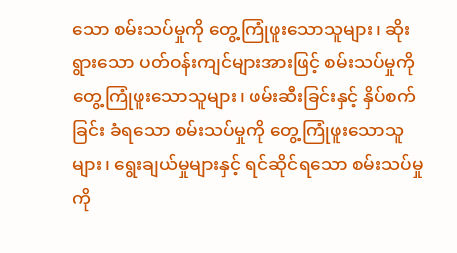သော စမ်းသပ်မှုကို တွေ့ကြုံဖူးသောသူများ၊ ဆိုးရွားသော ပတ်ဝန်းကျင်များအားဖြင့် စမ်းသပ်မှုကို တွေ့ကြုံဖူးသောသူများ၊ ဖမ်းဆီးခြင်းနှင့် နှိပ်စက်ခြင်း ခံရသော စမ်းသပ်မှုကို တွေ့ကြုံဖူးသောသူများ၊ ရွေးချယ်မှုများနှင့် ရင်ဆိုင်ရသော စမ်းသပ်မှုကို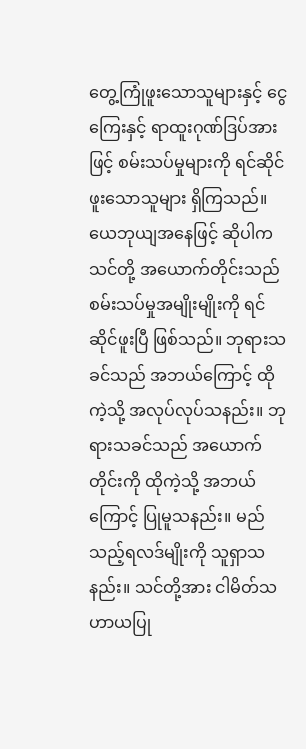တွေ့ကြုံဖူးသောသူများနှင့် ငွေကြေးနှင့် ရာထူးဂုဏ်ဒြပ်အားဖြင့် စမ်းသပ်မှုများကို ရင်ဆိုင်ဖူးသောသူများ ရှိကြသည်။ ယေဘုယျအနေဖြင့် ဆိုပါက သင်တို့ အယောက်တိုင်းသည် စမ်းသပ်မှုအမျိုးမျိုးကို ရင်ဆိုင်ဖူးပြီ ဖြစ်သည်။ ဘုရားသခင်သည် အဘယ်ကြောင့် ထိုကဲ့သို့ အလုပ်လုပ်သနည်း။ ဘုရားသခင်သည် အယောက်တိုင်းကို ထိုကဲ့သို့ အဘယ်ကြောင့် ပြုမူသနည်း။ မည်သည့်ရလဒ်မျိုးကို သူရှာသနည်း။ သင်တို့အား ငါမိတ်သဟာယပြု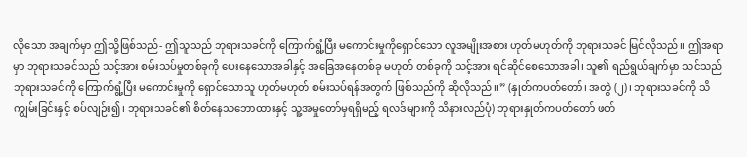လိုသော အချက်မှာ ဤသို့ဖြစ်သည်- ဤသူသည် ဘုရားသခင်ကို ကြောက်ရွံ့ပြီး မကောင်းမှုကိုရှောင်သော လူအမျိုးအစား ဟုတ်မဟုတ်ကို ဘုရားသခင် မြင်လိုသည်။ ဤအရာမှာ ဘုရားသခင်သည် သင့်အား စမ်းသပ်မှုတစ်ခုကို ပေးနေသောအခါနှင့် အခြေအနေတစ်ခု မဟုတ် တစ်ခုကို သင့်အား ရင်ဆိုင်စေသောအခါ၊ သူ၏ ရည်ရွယ်ချက်မှာ သင်သည် ဘုရားသခင်ကို ကြောက်ရွံ့ပြီး မကောင်းမှုကို ရှောင်သောသူ ဟုတ်မဟုတ် စမ်းသပ်ရန်အတွက် ဖြစ်သည်ကို ဆိုလိုသည်။” (နှုတ်ကပတ်တော်၊ အတွဲ (၂)၊ ဘုရားသခင်ကို သိကျွမ်းခြင်းနှင့် စပ်လျဉ်း၍၊ ဘုရားသခင်၏ စိတ်နေသဘောထားနှင့် သူ့အမှုတော်မှရရှိမည့် ရလဒ်များကို သိနားလည်ပုံ) ဘုရားနှုတ်ကပတ်တော် ဖတ်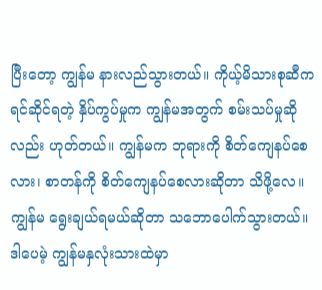ပြီးတော့ ကျွန်မ နားလည်သွားတယ်။ ကိုယ့်မိသားစုဆီက ရင်ဆိုင်ရတဲ့ နှိပ်ကွပ်မှုက ကျွန်မအတွက် စမ်းသပ်မှုဆိုလည်း ဟုတ်တယ်။ ကျွန်မက ဘုရားကို စိတ်ကျေနပ်စေလား၊ စာတန်ကို စိတ်ကျေနပ်စေလားဆိုတာ သိဖို့လေ။ ကျွန်မ ရွေးချယ်ရမယ်ဆိုတာ သဘောပေါက်သွားတယ်။ ဒါပေမဲ့ ကျွန်မနှလုံးသားထဲမှာ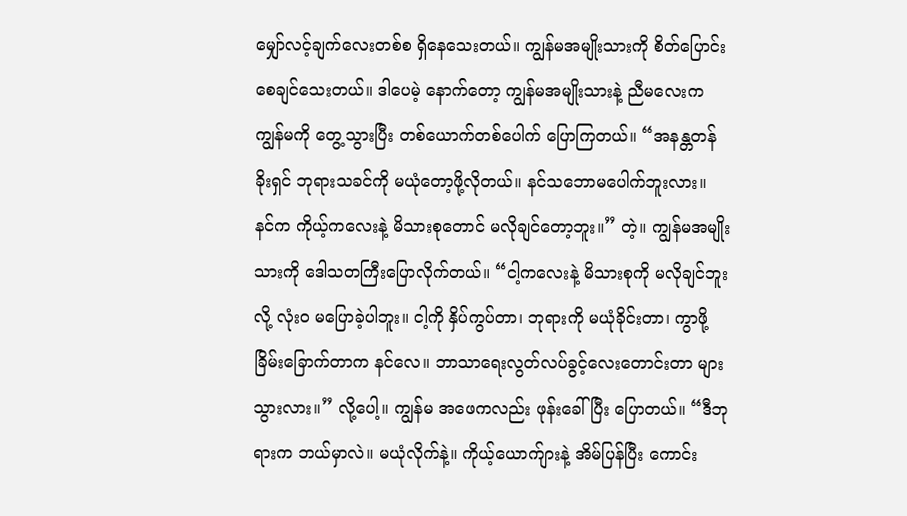မျှော်လင့်ချက်လေးတစ်စ ရှိနေသေးတယ်။ ကျွန်မအမျိုးသားကို စိတ်ပြောင်းစေချင်သေးတယ်။ ဒါပေမဲ့ နောက်တော့ ကျွန်မအမျိုးသားနဲ့ ညီမလေးက ကျွန်မကို တွေ့သွားပြီး တစ်ယောက်တစ်ပေါက် ပြောကြတယ်။ “အနန္တတန်ခိုးရှင် ဘုရားသခင်ကို မယုံတော့ဖို့လိုတယ်။ နင်သဘောမပေါက်ဘူးလား။ နင်က ကိုယ့်ကလေးနဲ့ မိသားစုတောင် မလိုချင်တော့ဘူး။” တဲ့။ ကျွန်မအမျိုးသားကို ဒေါသတကြီးပြောလိုက်တယ်။ “ငါ့ကလေးနဲ့ မိသားစုကို မလိုချင်ဘူးလို့ လုံးဝ မပြောခဲ့ပါဘူး။ ငါ့ကို နှိပ်ကွပ်တာ၊ ဘုရားကို မယုံခိုင်းတာ၊ ကွာဖို့ခြိမ်းခြောက်တာက နင်လေ။ ဘာသာရေးလွတ်လပ်ခွင့်လေးတောင်းတာ များသွားလား။” လို့ပေါ့။ ကျွန်မ အဖေကလည်း ဖုန်းခေါ်ပြီး ပြောတယ်။ “ဒီဘုရားက ဘယ်မှာလဲ။ မယုံလိုက်နဲ့။ ကိုယ့်ယောက်ျားနဲ့ အိမ်ပြန်ပြီး ကောင်း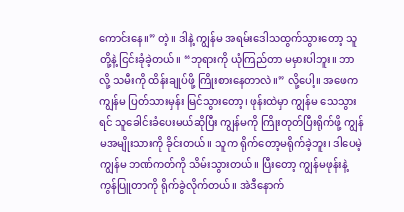ကောင်းနေ။” တဲ့။ ဒါနဲ့ ကျွန်မ အရမ်းဒေါသထွက်သွားတော့ သူတို့နဲ့ ငြင်းခုံခဲ့တယ်။ “ဘုရားကို ယုံကြည်တာ မမှားပါဘူး။ ဘာလို့ သမီးကို ထိန်းချုပ်ဖို့ ကြိုးစားနေတာလဲ။” လို့ပေါ့။ အဖေက ကျွန်မ ပြတ်သားမှန်း မြင်သွားတော့၊ ဖုန်းထဲမှာ ကျွန်မ သေသွားရင် သူခေါင်းခံပေးမယ်ဆိုပြီး ကျွန်မကို ကြိုးတုတ်ပြီးရိုက်ဖို့ ကျွန်မအမျိုးသားကို ခိုင်းတယ်။ သူက ရိုက်တော့မရိုက်ခဲ့ဘူး၊ ဒါပေမဲ့ ကျွန်မ ဘဏ်ကတ်ကို သိမ်းသွားတယ်။ ပြီးတော့ ကျွန်မဖုန်းနဲ့ ကွန်ပြူတာကို ရိုက်ခွဲလိုက်တယ်။ အဲဒီနောက်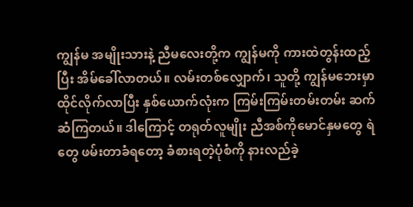ကျွန်မ အမျိုးသားနဲ့ ညီမလေးတို့က ကျွန်မကို ကားထဲတွန်းထည့်ပြီး အိမ်ခေါ်လာတယ်။ လမ်းတစ်လျှောက်၊ သူတို့ ကျွန်မဘေးမှာထိုင်လိုက်လာပြီး နှစ်ယောက်လုံးက ကြမ်းကြမ်းတမ်းတမ်း ဆက်ဆံကြတယ်။ ဒါကြောင့် တရုတ်လူမျိုး ညီအစ်ကိုမောင်နှမတွေ ရဲတွေ ဖမ်းတာခံရတော့ ခံစားရတဲ့ပုံစံကို နားလည်ခဲ့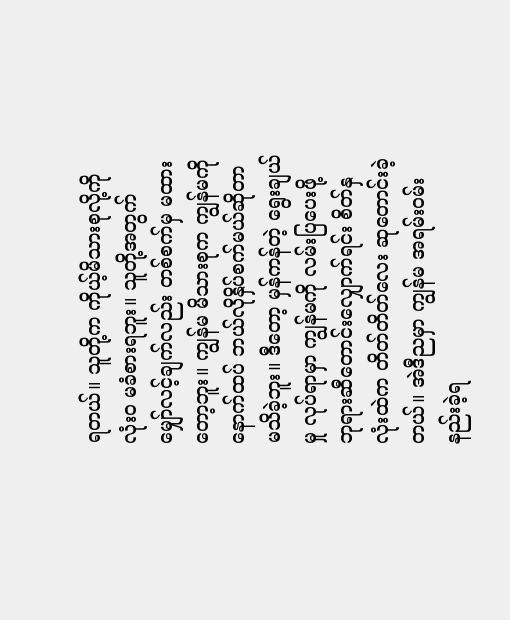ရတယ်။ သူတို့က ကိုယ့်မိသားစုလို့ကို လုံးဝ မခံစားရဘူး။ သူတို့အတွက် မျှော်လင့်ချက်လည်း တစ်စက်မှ မထားတော့ဘူး။ ကျွန်မ မိသားစုက ကျွန်မကို နောက်ထပ် ဘယ်လိုနှိပ်စက်မယ်ဆိုတာ မသိခဲ့ဘူး။ ဒီတော့ မှန်ကန်တဲ့ ရွေးချယ်မှု လုပ်ရာမှာ ကျွန်မကို လမ်းပြပေးဖို့ ဘုရားဆီတောင်းလျှောက်ရင်း စိတ်နှလုံးထဲက တိတ်တိတ်လေး ဆုတောင်းခဲ့တယ်။ အဲဒီညမှာ ကျွန်မ အရမ်းဝမ်းနည်းခဲ့ရ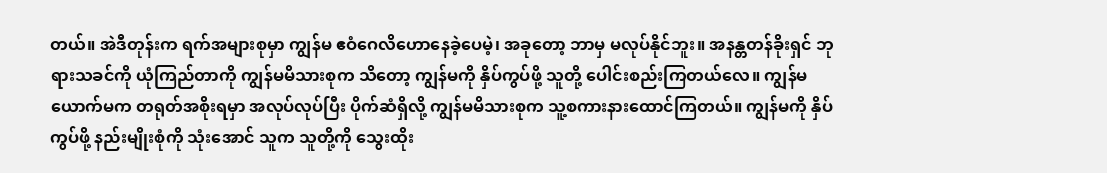တယ်။ အဲဒီတုန်းက ရက်အများစုမှာ ကျွန်မ ဧဝံဂေလိဟောနေခဲ့ပေမဲ့၊ အခုတော့ ဘာမှ မလုပ်နိုင်ဘူး။ အနန္တတန်ခိုးရှင် ဘုရားသခင်ကို ယုံကြည်တာကို ကျွန်မမိသားစုက သိတော့ ကျွန်မကို နှိပ်ကွပ်ဖို့ သူတို့ ပေါင်းစည်းကြတယ်လေ။ ကျွန်မယောက်မက တရုတ်အစိုးရမှာ အလုပ်လုပ်ပြီး ပိုက်ဆံရှိလို့ ကျွန်မမိသားစုက သူ့စကားနားထောင်ကြတယ်။ ကျွန်မကို နှိပ်ကွပ်ဖို့ နည်းမျိုးစုံကို သုံးအောင် သူက သူတို့ကို သွေးထိုး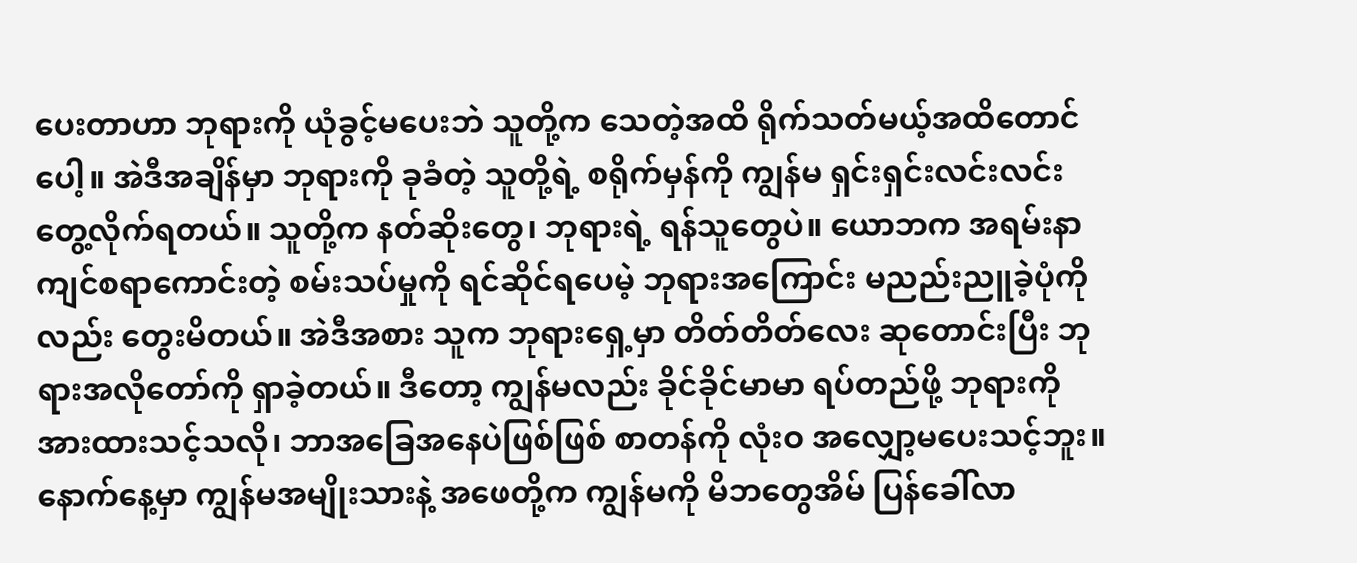ပေးတာဟာ ဘုရားကို ယုံခွင့်မပေးဘဲ သူတို့က သေတဲ့အထိ ရိုက်သတ်မယ့်အထိတောင်ပေါ့။ အဲဒီအချိန်မှာ ဘုရားကို ခုခံတဲ့ သူတို့ရဲ့ စရိုက်မှန်ကို ကျွန်မ ရှင်းရှင်းလင်းလင်း တွေ့လိုက်ရတယ်။ သူတို့က နတ်ဆိုးတွေ၊ ဘုရားရဲ့ ရန်သူတွေပဲ။ ယောဘက အရမ်းနာကျင်စရာကောင်းတဲ့ စမ်းသပ်မှုကို ရင်ဆိုင်ရပေမဲ့ ဘုရားအကြောင်း မညည်းညူခဲ့ပုံကိုလည်း တွေးမိတယ်။ အဲဒီအစား သူက ဘုရားရှေ့မှာ တိတ်တိတ်လေး ဆုတောင်းပြီး ဘုရားအလိုတော်ကို ရှာခဲ့တယ်။ ဒီတော့ ကျွန်မလည်း ခိုင်ခိုင်မာမာ ရပ်တည်ဖို့ ဘုရားကို အားထားသင့်သလို၊ ဘာအခြေအနေပဲဖြစ်ဖြစ် စာတန်ကို လုံးဝ အလျှော့မပေးသင့်ဘူး။
နောက်နေ့မှာ ကျွန်မအမျိုးသားနဲ့ အဖေတို့က ကျွန်မကို မိဘတွေအိမ် ပြန်ခေါ်လာ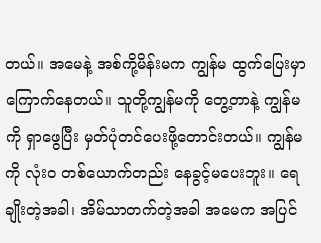တယ်။ အမေနဲ့ အစ်ကို့မိန်းမက ကျွန်မ ထွက်ပြေးမှာကြောက်နေတယ်။ သူတို့ကျွန်မကို တွေ့တာနဲ့ ကျွန်မကို ရှာဖွေပြီး မှတ်ပုံတင်ပေးဖို့တောင်းတယ်။ ကျွန်မကို လုံးဝ တစ်ယောက်တည်း နေခွင့်မပေးဘူး။ ရေချိုးတဲ့အခါ၊ အိမ်သာတက်တဲ့အခါ အမေက အပြင်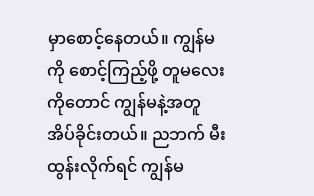မှာစောင့်နေတယ်။ ကျွန်မကို စောင့်ကြည့်ဖို့ တူမလေးကိုတောင် ကျွန်မနဲ့အတူအိပ်ခိုင်းတယ်။ ညဘက် မီးထွန်းလိုက်ရင် ကျွန်မ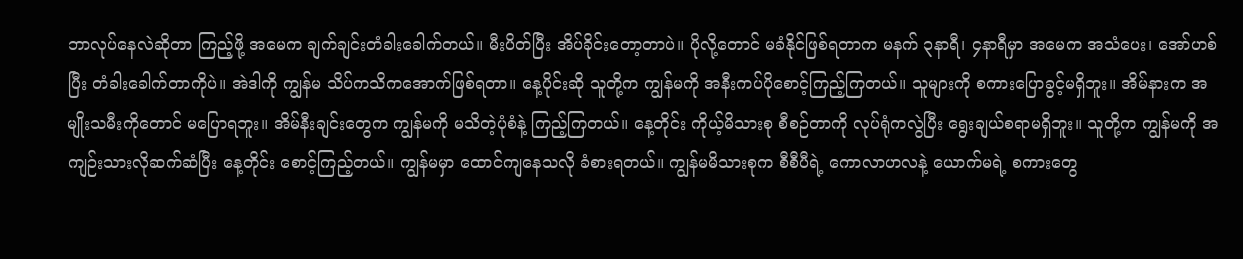ဘာလုပ်နေလဲဆိုတာ ကြည့်ဖို့ အမေက ချက်ချင်းတံခါးခေါက်တယ်။ မီးပိတ်ပြီး အိပ်ခိုင်းတော့တာပဲ။ ပိုလို့တောင် မခံနိုင်ဖြစ်ရတာက မနက် ၃နာရီ၊ ၄နာရီမှာ အမေက အသံပေး၊ အော်ဟစ်ပြီး တံခါးခေါက်တာကိုပဲ။ အဲဒါကို ကျွန်မ သိပ်ကသိကအောက်ဖြစ်ရတာ။ နေ့ပိုင်းဆို သူတို့က ကျွန်မကို အနီးကပ်ပိုစောင့်ကြည့်ကြတယ်။ သူများကို စကားပြောခွင့်မရှိဘူး။ အိမ်နားက အမျိုးသမီးကိုတောင် မပြောရဘူး။ အိမ်နီးချင်းတွေက ကျွန်မကို မသိတဲ့ပုံစံနဲ့ ကြည့်ကြတယ်။ နေ့တိုင်း ကိုယ့်မိသားစု စီစဉ်တာကို လုပ်ရုံကလွဲပြီး ရွေးချယ်စရာမရှိဘူး။ သူတို့က ကျွန်မကို အကျဉ်းသားလိုဆက်ဆံပြီး နေ့တိုင်း စောင့်ကြည့်တယ်။ ကျွန်မမှာ ထောင်ကျနေသလို ခံစားရတယ်။ ကျွန်မမိသားစုက စီစီပီရဲ့ ကောလာဟလနဲ့ ယောက်မရဲ့ စကားတွေ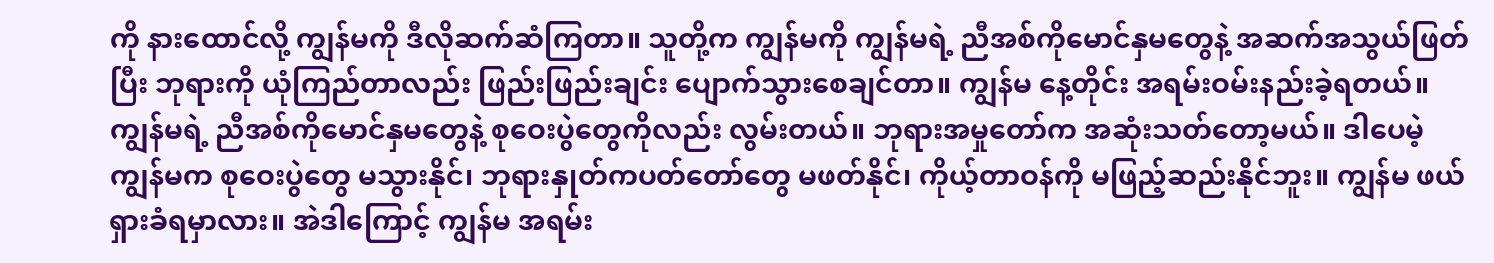ကို နားထောင်လို့ ကျွန်မကို ဒီလိုဆက်ဆံကြတာ။ သူတို့က ကျွန်မကို ကျွန်မရဲ့ ညီအစ်ကိုမောင်နှမတွေနဲ့ အဆက်အသွယ်ဖြတ်ပြီး ဘုရားကို ယုံကြည်တာလည်း ဖြည်းဖြည်းချင်း ပျောက်သွားစေချင်တာ။ ကျွန်မ နေ့တိုင်း အရမ်းဝမ်းနည်းခဲ့ရတယ်။ ကျွန်မရဲ့ ညီအစ်ကိုမောင်နှမတွေနဲ့ စုဝေးပွဲတွေကိုလည်း လွမ်းတယ်။ ဘုရားအမှုတော်က အဆုံးသတ်တော့မယ်။ ဒါပေမဲ့ ကျွန်မက စုဝေးပွဲတွေ မသွားနိုင်၊ ဘုရားနှုတ်ကပတ်တော်တွေ မဖတ်နိုင်၊ ကိုယ့်တာဝန်ကို မဖြည့်ဆည်းနိုင်ဘူး။ ကျွန်မ ဖယ်ရှားခံရမှာလား။ အဲဒါကြောင့် ကျွန်မ အရမ်း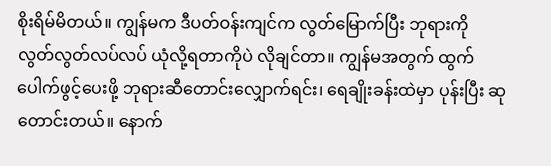စိုးရိမ်မိတယ်။ ကျွန်မက ဒီပတ်ဝန်းကျင်က လွတ်မြောက်ပြီး ဘုရားကို လွတ်လွတ်လပ်လပ် ယုံလို့ရတာကိုပဲ လိုချင်တာ။ ကျွန်မအတွက် ထွက်ပေါက်ဖွင့်ပေးဖို့ ဘုရားဆီတောင်းလျှောက်ရင်း၊ ရေချိုးခန်းထဲမှာ ပုန်းပြီး ဆုတောင်းတယ်။ နောက်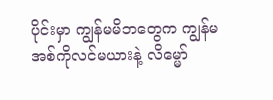ပိုင်းမှာ ကျွန်မမိဘတွေက ကျွန်မအစ်ကိုလင်မယားနဲ့ လိမ္မော်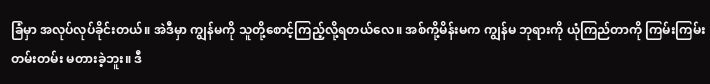ခြံမှာ အလုပ်လုပ်ခိုင်းတယ်။ အဲဒီမှာ ကျွန်မကို သူတို့စောင့်ကြည့်လို့ရတယ်လေ။ အစ်ကို့မိန်းမက ကျွန်မ ဘုရားကို ယုံကြည်တာကို ကြမ်းကြမ်းတမ်းတမ်း မတားခဲ့ဘူး။ ဒီ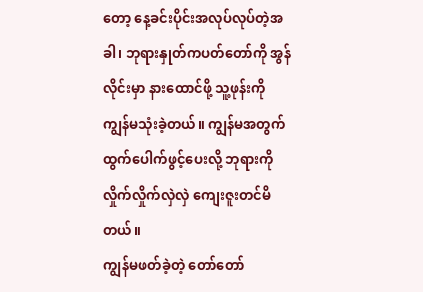တော့ နေ့ခင်းပိုင်းအလုပ်လုပ်တဲ့အခါ၊ ဘုရားနှုတ်ကပတ်တော်ကို အွန်လိုင်းမှာ နားထောင်ဖို့ သူ့ဖုန်းကို ကျွန်မသုံးခဲ့တယ်။ ကျွန်မအတွက် ထွက်ပေါက်ဖွင့်ပေးလို့ ဘုရားကို လှိုက်လှိုက်လှဲလှဲ ကျေးဇူးတင်မိတယ်။
ကျွန်မဖတ်ခဲ့တဲ့ တော်တော်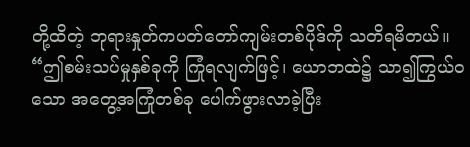တို့ထိတဲ့ ဘုရားနှုတ်ကပတ်တော်ကျမ်းတစ်ပိုဒ်ကို သတိရမိတယ်။ “ဤစမ်းသပ်မှုနှစ်ခုကို ကြုံရလျက်ဖြင့်၊ ယောဘထဲ၌ သာ၍ကြွယ်ဝသော အတွေ့အကြုံတစ်ခု ပေါက်ဖွားလာခဲ့ပြီး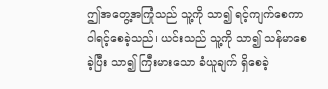ဤအတွေ့အကြုံသည် သူ့ကို သာ၍ ရင့်ကျက်စေကာ ဝါရင့်စေခဲ့သည်၊ ယင်းသည် သူ့ကို သာ၍ သန်မာစေခဲ့ပြီး သာ၍ ကြီးမားသော ခံယူချက် ရှိစေခဲ့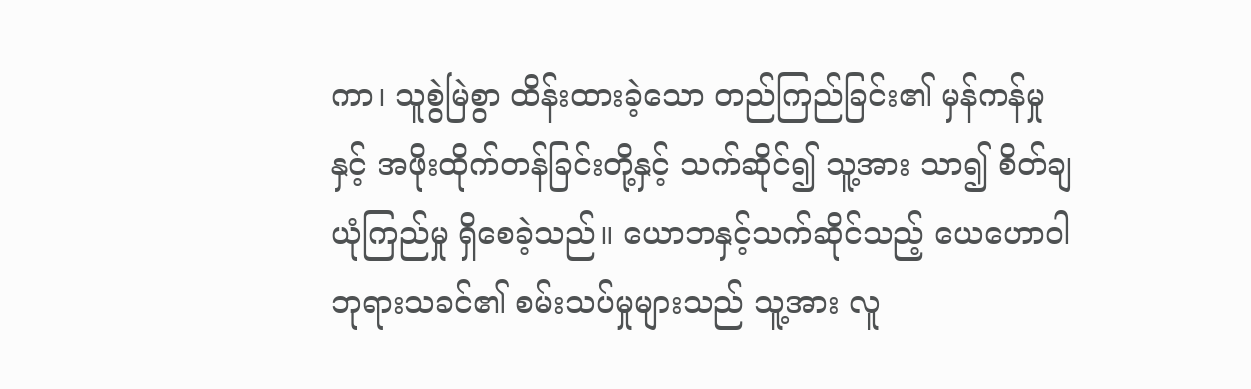ကာ၊ သူစွဲမြဲစွာ ထိန်းထားခဲ့သော တည်ကြည်ခြင်း၏ မှန်ကန်မှုနှင့် အဖိုးထိုက်တန်ခြင်းတို့နှင့် သက်ဆိုင်၍ သူ့အား သာ၍ စိတ်ချယုံကြည်မှု ရှိစေခဲ့သည်။ ယောဘနှင့်သက်ဆိုင်သည့် ယေဟောဝါ ဘုရားသခင်၏ စမ်းသပ်မှုများသည် သူ့အား လူ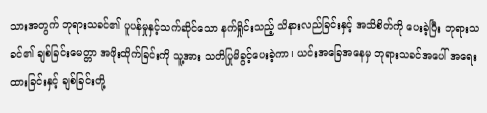သားအတွက် ဘုရားသခင်၏ ပူပန်မှုနှင့်သက်ဆိုင်သော နက်ရှိုင်းသည့် သိနားလည်ခြင်းနှင့် အသိစိတ်ကို ပေးခဲ့ပြီး ဘုရားသခင်၏ ချစ်ခြင်းမေတ္တာ အဖိုးထိုက်ခြင်းကို သူ့အား သတိပြုမိခွင့်ပေးခဲ့ကာ၊ ယင်းအခြေအနေမှ ဘုရားသခင်အပေါ် အရေးထားခြင်းနှင့် ချစ်ခြင်းတို့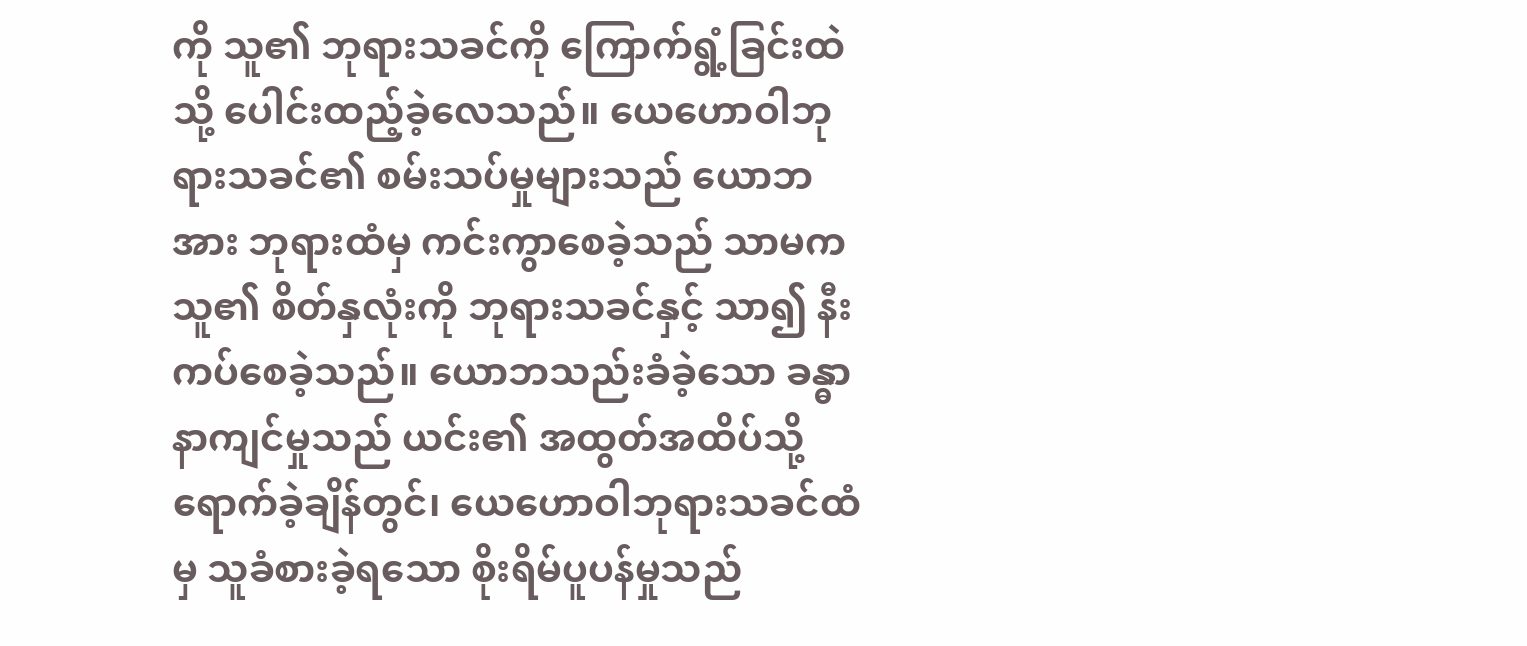ကို သူ၏ ဘုရားသခင်ကို ကြောက်ရွံ့ခြင်းထဲသို့ ပေါင်းထည့်ခဲ့လေသည်။ ယေဟောဝါဘုရားသခင်၏ စမ်းသပ်မှုများသည် ယောဘအား ဘုရားထံမှ ကင်းကွာစေခဲ့သည် သာမက သူ၏ စိတ်နှလုံးကို ဘုရားသခင်နှင့် သာ၍ နီးကပ်စေခဲ့သည်။ ယောဘသည်းခံခဲ့သော ခန္ဓာနာကျင်မှုသည် ယင်း၏ အထွတ်အထိပ်သို့ ရောက်ခဲ့ချိန်တွင်၊ ယေဟောဝါဘုရားသခင်ထံမှ သူခံစားခဲ့ရသော စိုးရိမ်ပူပန်မှုသည်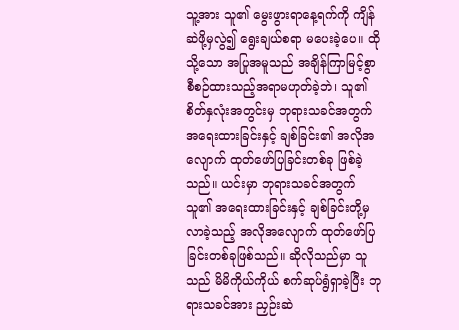သူ့အား သူ၏ မွေးဖွားရာနေ့ရက်ကို ကျိန်ဆဲဖို့မှလွဲ၍ ရွေးချယ်စရာ မပေးခဲ့ပေ။ ထိုသို့သော အပြုအမူသည် အချိန်ကြာမြင့်စွာ စီစဉ်ထားသည့်အရာမဟုတ်ခဲ့ဘဲ၊ သူ၏ စိတ်နှလုံးအတွင်းမှ ဘုရားသခင်အတွက် အရေးထားခြင်းနှင့် ချစ်ခြင်း၏ အလိုအလျောက် ထုတ်ဖော်ပြခြင်းတစ်ခု ဖြစ်ခဲ့သည်။ ယင်းမှာ ဘုရားသခင်အတွက် သူ၏ အရေးထားခြင်းနှင့် ချစ်ခြင်းတို့မှ လာခဲ့သည့် အလိုအလျောက် ထုတ်ဖော်ပြခြင်းတစ်ခုဖြစ်သည်။ ဆိုလိုသည်မှာ သူသည် မိမိကိုယ်ကိုယ် စက်ဆုပ်ရွံရှာခဲ့ပြီး ဘုရားသခင်အား ညှဉ်းဆဲ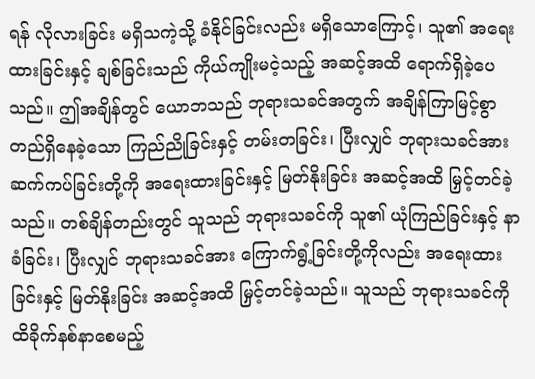ရန် လိုလားခြင်း မရှိသကဲ့သို့ ခံနိုင်ခြင်းလည်း မရှိသောကြောင့်၊ သူ၏ အရေးထားခြင်းနှင့် ချစ်ခြင်းသည် ကိုယ်ကျိုးမငဲ့သည့် အဆင့်အထိ ရောက်ရှိခဲ့ပေသည်။ ဤအချိန်တွင် ယောဘသည် ဘုရားသခင်အတွက် အချိန်ကြာမြင့်စွာ တည်ရှိနေခဲ့သော ကြည်ညိုခြင်းနှင့် တမ်းတခြင်း၊ ပြီးလျှင် ဘုရားသခင်အား ဆက်ကပ်ခြင်းတို့ကို အရေးထားခြင်းနှင့် မြတ်နိုးခြင်း အဆင့်အထိ မြှင့်တင်ခဲ့သည်။ တစ်ချိန်တည်းတွင် သူသည် ဘုရားသခင်ကို သူ၏ ယုံကြည်ခြင်းနှင့် နာခံခြင်း၊ ပြီးလျှင် ဘုရားသခင်အား ကြောက်ရွံ့ခြင်းတို့ကိုလည်း အရေးထားခြင်းနှင့် မြတ်နိုးခြင်း အဆင့်အထိ မြှင့်တင်ခဲ့သည်။ သူသည် ဘုရားသခင်ကို ထိခိုက်နစ်နာစေမည့်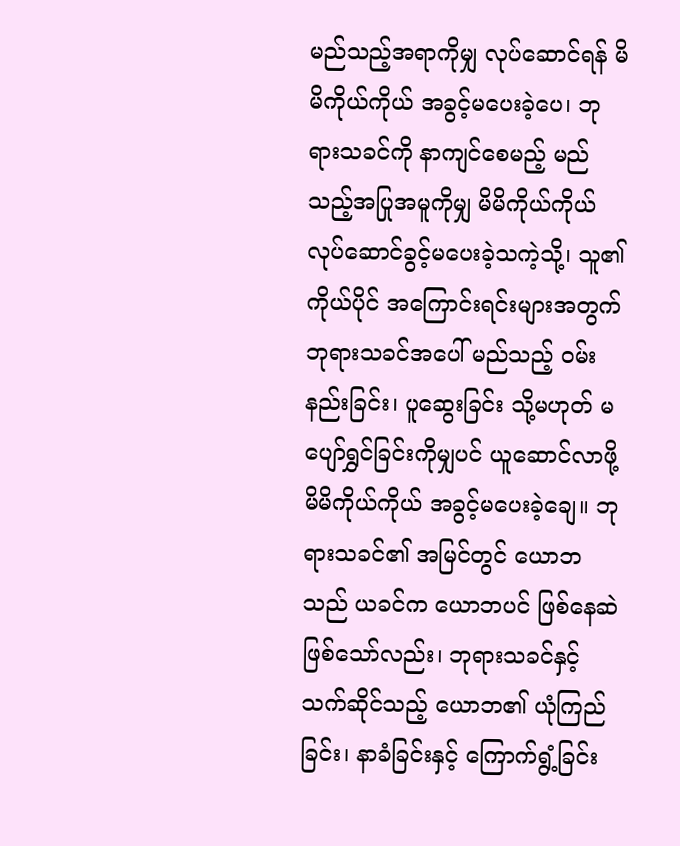မည်သည့်အရာကိုမျှ လုပ်ဆောင်ရန် မိမိကိုယ်ကိုယ် အခွင့်မပေးခဲ့ပေ၊ ဘုရားသခင်ကို နာကျင်စေမည့် မည်သည့်အပြုအမူကိုမျှ မိမိကိုယ်ကိုယ် လုပ်ဆောင်ခွင့်မပေးခဲ့သကဲ့သို့၊ သူ၏ ကိုယ်ပိုင် အကြောင်းရင်းများအတွက် ဘုရားသခင်အပေါ် မည်သည့် ဝမ်းနည်းခြင်း၊ ပူဆွေးခြင်း သို့မဟုတ် မပျော်ရွှင်ခြင်းကိုမျှပင် ယူဆောင်လာဖို့ မိမိကိုယ်ကိုယ် အခွင့်မပေးခဲ့ချေ။ ဘုရားသခင်၏ အမြင်တွင် ယောဘသည် ယခင်က ယောဘပင် ဖြစ်နေဆဲ ဖြစ်သော်လည်း၊ ဘုရားသခင်နှင့်သက်ဆိုင်သည့် ယောဘ၏ ယုံကြည်ခြင်း၊ နာခံခြင်းနှင့် ကြောက်ရွံ့ခြင်း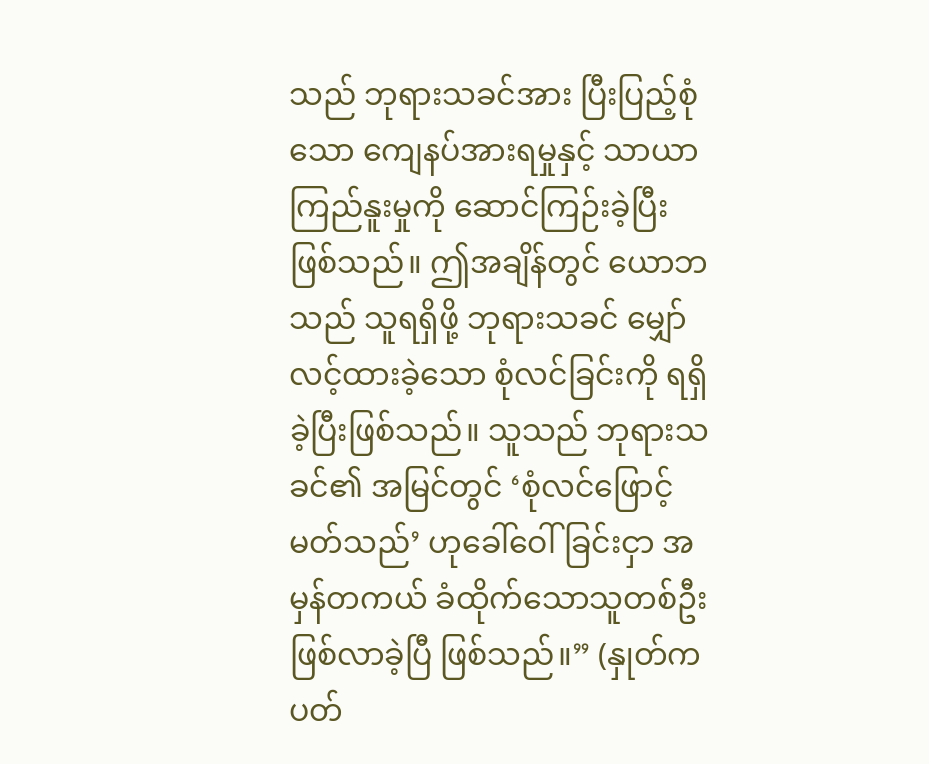သည် ဘုရားသခင်အား ပြီးပြည့်စုံသော ကျေနပ်အားရမှုနှင့် သာယာကြည်နူးမှုကို ဆောင်ကြဉ်းခဲ့ပြီး ဖြစ်သည်။ ဤအချိန်တွင် ယောဘသည် သူရရှိဖို့ ဘုရားသခင် မျှော်လင့်ထားခဲ့သော စုံလင်ခြင်းကို ရရှိခဲ့ပြီးဖြစ်သည်။ သူသည် ဘုရားသခင်၏ အမြင်တွင် ‘စုံလင်ဖြောင့်မတ်သည်’ ဟုခေါ်ဝေါ်ခြင်းငှာ အမှန်တကယ် ခံထိုက်သောသူတစ်ဦး ဖြစ်လာခဲ့ပြီ ဖြစ်သည်။” (နှုတ်ကပတ်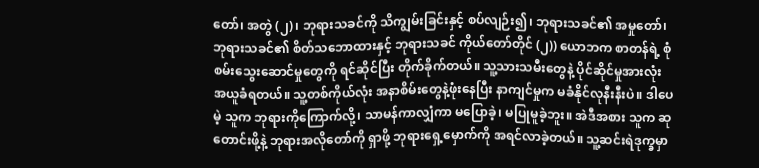တော်၊ အတွဲ (၂)၊ ဘုရားသခင်ကို သိကျွမ်းခြင်းနှင့် စပ်လျဉ်း၍၊ ဘုရားသခင်၏ အမှုတော်၊ ဘုရားသခင်၏ စိတ်သဘောထားနှင့် ဘုရားသခင် ကိုယ်တော်တိုင် (၂)) ယောဘက စာတန်ရဲ့ စုံစမ်းသွေးဆောင်မှုတွေကို ရင်ဆိုင်ပြီး တိုက်ခိုက်တယ်။ သူ့သားသမီးတွေနဲ့ ပိုင်ဆိုင်မှုအားလုံး အယူခံရတယ်။ သူ့တစ်ကိုယ်လုံး အနာစိမ်းတွေနဲ့ဖုံးနေပြီး နာကျင်မှုက မခံနိုင်လုနီးနီးပဲ။ ဒါပေမဲ့ သူက ဘုရားကိုကြောက်လို့၊ သာမန်ကာလျှံကာ မပြောခဲ့၊ မပြုမူခဲ့ဘူး။ အဲဒီအစား သူက ဆုတောင်းဖို့နဲ့ ဘုရားအလိုတော်ကို ရှာဖို့ ဘုရားရှေ့မှောက်ကို အရင်လာခဲ့တယ်။ သူ့ဆင်းရဲဒုက္ခမှာ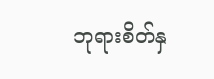ဘုရားစိတ်နှ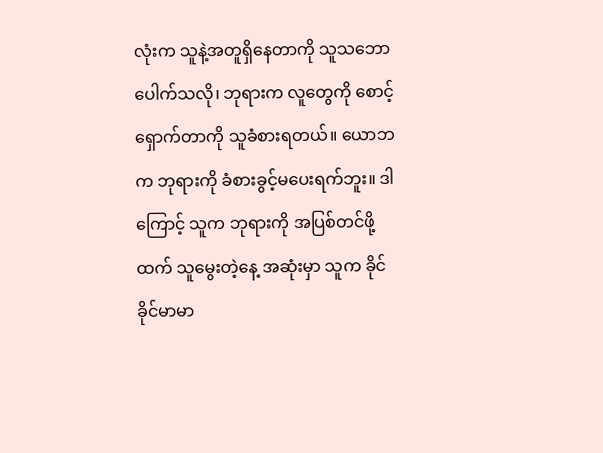လုံးက သူနဲ့အတူရှိနေတာကို သူသဘောပေါက်သလို၊ ဘုရားက လူတွေကို စောင့်ရှောက်တာကို သူခံစားရတယ်။ ယောဘက ဘုရားကို ခံစားခွင့်မပေးရက်ဘူး။ ဒါကြောင့် သူက ဘုရားကို အပြစ်တင်ဖို့ထက် သူမွေးတဲ့နေ့ အဆုံးမှာ သူက ခိုင်ခိုင်မာမာ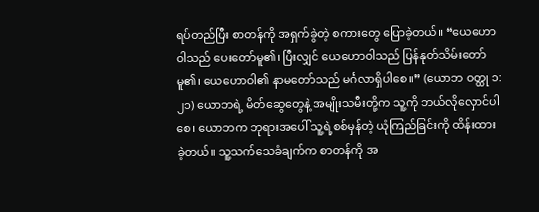ရပ်တည်ပြီး စာတန်ကို အရှက်ခွဲတဲ့ စကားတွေ ပြောခဲ့တယ်။ “ယေဟောဝါသည် ပေးတော်မူ၏၊ ပြီးလျှင် ယေဟောဝါသည် ပြန်နုတ်သိမ်းတော်မူ၏၊ ယေဟောဝါ၏ နာမတော်သည် မင်္ဂလာရှိပါစေ။” (ယောဘ ဝတ္ထု ၁:၂၁) ယောဘရဲ့ မိတ်ဆွေတွေနဲ့ အမျိုးသမီးတို့က သူ့ကို ဘယ်လိုလှောင်ပါစေ၊ ယောဘက ဘုရားအပေါ် သူ့ရဲ့စစ်မှန်တဲ့ ယုံကြည်ခြင်းကို ထိန်းထားခဲ့တယ်။ သူ့သက်သေခံချက်က စာတန်ကို အ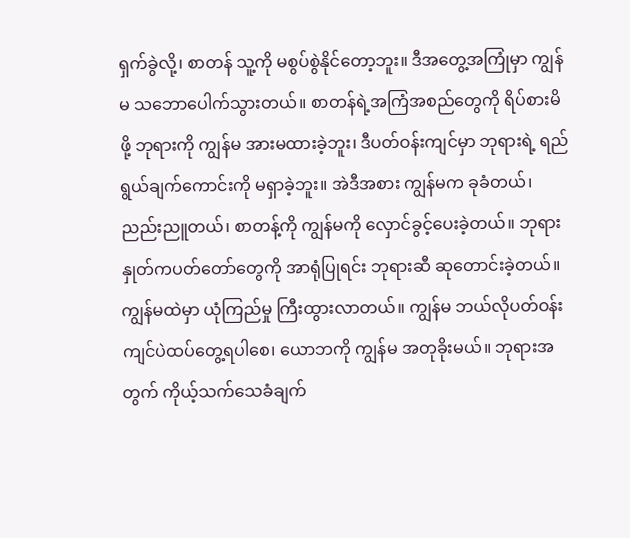ရှက်ခွဲလို့၊ စာတန် သူ့ကို မစွပ်စွဲနိုင်တော့ဘူး။ ဒီအတွေ့အကြုံမှာ ကျွန်မ သဘောပေါက်သွားတယ်။ စာတန်ရဲ့အကြံအစည်တွေကို ရိပ်စားမိဖို့ ဘုရားကို ကျွန်မ အားမထားခဲ့ဘူး၊ ဒီပတ်ဝန်းကျင်မှာ ဘုရားရဲ့ ရည်ရွယ်ချက်ကောင်းကို မရှာခဲ့ဘူး။ အဲဒီအစား ကျွန်မက ခုခံတယ်၊ ညည်းညူတယ်၊ စာတန့်ကို ကျွန်မကို လှောင်ခွင့်ပေးခဲ့တယ်။ ဘုရားနှုတ်ကပတ်တော်တွေကို အာရုံပြုရင်း ဘုရားဆီ ဆုတောင်းခဲ့တယ်။ ကျွန်မထဲမှာ ယုံကြည်မှု ကြီးထွားလာတယ်။ ကျွန်မ ဘယ်လိုပတ်ဝန်းကျင်ပဲထပ်တွေ့ရပါစေ၊ ယောဘကို ကျွန်မ အတုခိုးမယ်။ ဘုရားအတွက် ကိုယ့်သက်သေခံချက်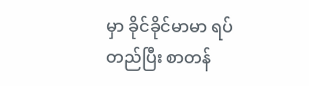မှာ ခိုင်ခိုင်မာမာ ရပ်တည်ပြီး စာတန်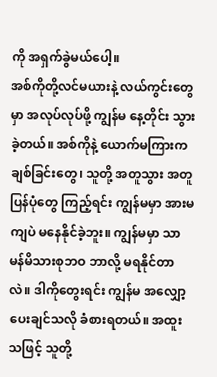ကို အရှက်ခွဲမယ်ပေါ့။
အစ်ကိုတို့လင်မယားနဲ့ လယ်ကွင်းတွေမှာ အလုပ်လုပ်ဖို့ ကျွန်မ နေ့တိုင်း သွားခဲ့တယ်။ အစ်ကိုနဲ့ ယောက်မကြားက ချစ်ခြင်းတွေ၊ သူတို့ အတူသွား အတူပြန်ပုံတွေ ကြည့်ရင်း ကျွန်မမှာ အားမကျပဲ မနေနိုင်ခဲ့ဘူး။ ကျွန်မမှာ သာမန်မိသားစုဘဝ ဘာလို့ မရနိုင်တာလဲ။ ဒါကိုတွေးရင်း ကျွန်မ အလျှော့ပေးချင်သလို ခံစားရတယ်။ အထူးသဖြင့် သူတို့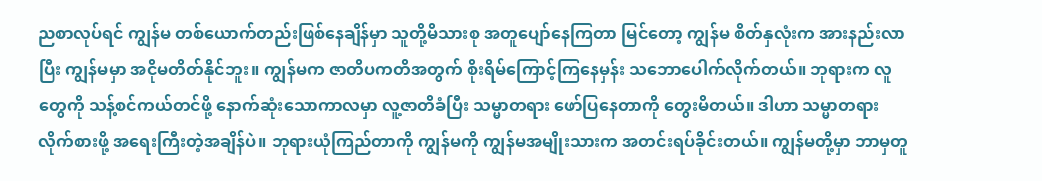ညစာလုပ်ရင် ကျွန်မ တစ်ယောက်တည်းဖြစ်နေချိန်မှာ သူတို့မိသားစု အတူပျော်နေကြတာ မြင်တော့ ကျွန်မ စိတ်နှလုံးက အားနည်းလာပြီး ကျွန်မမှာ အငိုမတိတ်နိုင်ဘူး။ ကျွန်မက ဇာတိပကတိအတွက် စိုးရိမ်ကြောင့်ကြနေမှန်း သဘောပေါက်လိုက်တယ်။ ဘုရားက လူတွေကို သန့်စင်ကယ်တင်ဖို့ နောက်ဆုံးသောကာလမှာ လူ့ဇာတိခံပြီး သမ္မာတရား ဖော်ပြနေတာကို တွေးမိတယ်။ ဒါဟာ သမ္မာတရား လိုက်စားဖို့ အရေးကြီးတဲ့အချိန်ပဲ။ ဘုရားယုံကြည်တာကို ကျွန်မကို ကျွန်မအမျိုးသားက အတင်းရပ်ခိုင်းတယ်။ ကျွန်မတို့မှာ ဘာမှတူ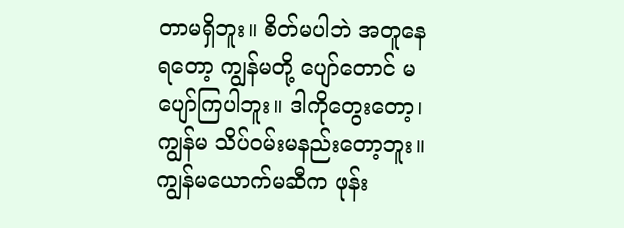တာမရှိဘူး။ စိတ်မပါဘဲ အတူနေရတော့ ကျွန်မတို့ ပျော်တောင် မပျော်ကြပါဘူး။ ဒါကိုတွေးတော့၊ ကျွန်မ သိပ်ဝမ်းမနည်းတော့ဘူး။ ကျွန်မယောက်မဆီက ဖုန်း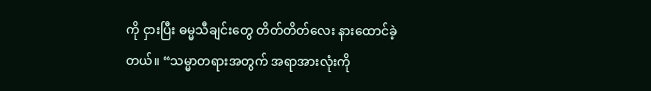ကို ငှားပြီး ဓမ္မသီချင်းတွေ တိတ်တိတ်လေး နားထောင်ခဲ့တယ်။ “သမ္မာတရားအတွက် အရာအားလုံးကို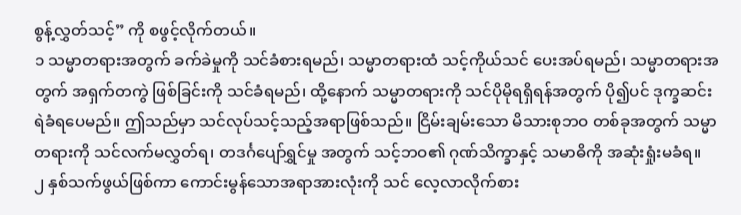စွန့်လွှတ်သင့်” ကို စဖွင့်လိုက်တယ်။
၁ သမ္မာတရားအတွက် ခက်ခဲမှုကို သင်ခံစားရမည်၊ သမ္မာတရားထံ သင့်ကိုယ်သင် ပေးအပ်ရမည်၊ သမ္မာတရားအတွက် အရှက်တကွဲ ဖြစ်ခြင်းကို သင်ခံရမည်၊ ထို့နောက် သမ္မာတရားကို သင်ပိုမိုရရှိရန်အတွက် ပို၍ပင် ဒုက္ခဆင်းရဲခံရပေမည်။ ဤသည်မှာ သင်လုပ်သင့်သည့်အရာဖြစ်သည်။ ငြိမ်းချမ်းသော မိသားစုဘဝ တစ်ခုအတွက် သမ္မာတရားကို သင်လက်မလွှတ်ရ၊ တဒင်္ဂပျော်ရွှင်မှု အတွက် သင့်ဘဝ၏ ဂုဏ်သိက္ခာနှင့် သမာဓိကို အဆုံးရှုံးမခံရ။
၂ နှစ်သက်ဖွယ်ဖြစ်ကာ ကောင်းမွန်သောအရာအားလုံးကို သင် လေ့လာလိုက်စား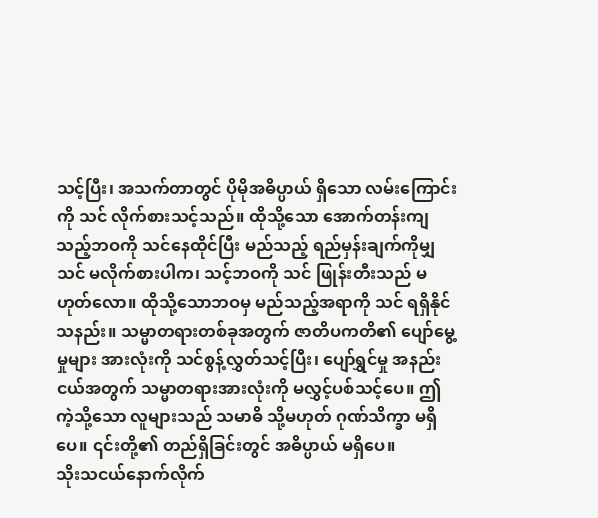သင့်ပြီး၊ အသက်တာတွင် ပိုမိုအဓိပ္ပာယ် ရှိသော လမ်းကြောင်းကို သင် လိုက်စားသင့်သည်။ ထိုသို့သော အောက်တန်းကျသည့်ဘဝကို သင်နေထိုင်ပြီး မည်သည့် ရည်မှန်းချက်ကိုမျှ သင် မလိုက်စားပါက၊ သင့်ဘဝကို သင် ဖြုန်းတီးသည် မဟုတ်လော။ ထိုသို့သောဘဝမှ မည်သည့်အရာကို သင် ရရှိနိုင်သနည်း။ သမ္မာတရားတစ်ခုအတွက် ဇာတိပကတိ၏ ပျော်မွေ့မှုများ အားလုံးကို သင်စွန့်လွှတ်သင့်ပြီး၊ ပျော်ရွှင်မှု အနည်းငယ်အတွက် သမ္မာတရားအားလုံးကို မလွှင့်ပစ်သင့်ပေ။ ဤကဲ့သို့သော လူများသည် သမာဓိ သို့မဟုတ် ဂုဏ်သိက္ခာ မရှိပေ။ ၎င်းတို့၏ တည်ရှိခြင်းတွင် အဓိပ္ပာယ် မရှိပေ။
သိုးသငယ်နောက်လိုက်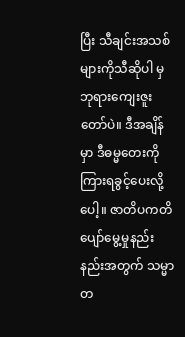ပြီး သီချင်းအသစ်များကိုသီဆိုပါ မှ
ဘုရားကျေးဇူးတော်ပဲ။ ဒီအချိန်မှာ ဒီဓမ္မတေးကို ကြားရခွင့်ပေးလို့ပေါ့။ ဇာတိပကတိ ပျော်မွေ့မှုနည်းနည်းအတွက် သမ္မာတ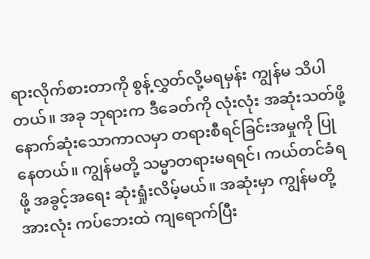ရားလိုက်စားတာကို စွန့်လွှတ်လို့မရမှန်း ကျွန်မ သိပါတယ်။ အခု ဘုရားက ဒီခေတ်ကို လုံးလုံး အဆုံးသတ်ဖို့ နောက်ဆုံးသောကာလမှာ တရားစီရင်ခြင်းအမှုကို ပြုနေတယ်။ ကျွန်မတို့ သမ္မာတရားမရရင်၊ ကယ်တင်ခံရဖို့ အခွင့်အရေး ဆုံးရှုံးလိမ့်မယ်။ အဆုံးမှာ ကျွန်မတို့အားလုံး ကပ်ဘေးထဲ ကျရောက်ပြီး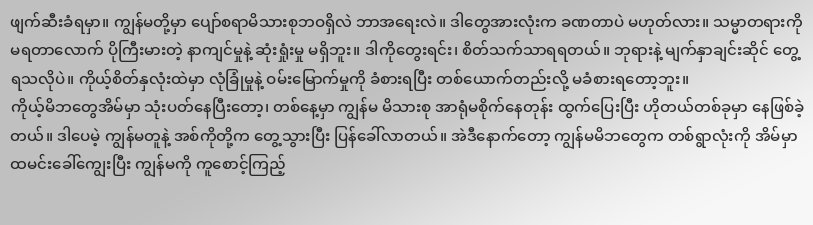ဖျက်ဆီးခံရမှာ။ ကျွန်မတို့မှာ ပျော်စရာမိသားစုဘဝရှိလဲ ဘာအရေးလဲ။ ဒါတွေအားလုံးက ခဏတာပဲ မဟုတ်လား။ သမ္မာတရားကို မရတာလောက် ပိုကြီးမားတဲ့ နာကျင်မှုနဲ့ ဆုံးရှုံးမှု မရှိဘူး။ ဒါကိုတွေးရင်း၊ စိတ်သက်သာရရတယ်။ ဘုရားနဲ့ မျက်နှာချင်းဆိုင် တွေ့ရသလိုပဲ။ ကိုယ့်စိတ်နှလုံးထဲမှာ လုံခြုံမှုနဲ့ ဝမ်းမြောက်မှုကို ခံစားရပြီး တစ်ယောက်တည်းလို့ မခံစားရတော့ဘူး။
ကိုယ့်မိဘတွေအိမ်မှာ သုံးပတ်နေပြီးတော့၊ တစ်နေ့မှာ ကျွန်မ မိသားစု အာရုံမစိုက်နေတုန်း ထွက်ပြေးပြီး ဟိုတယ်တစ်ခုမှာ နေဖြစ်ခဲ့တယ်။ ဒါပေမဲ့ ကျွန်မတူနဲ့ အစ်ကိုတို့က တွေ့သွားပြီး ပြန်ခေါ်လာတယ်။ အဲဒီနောက်တော့ ကျွန်မမိဘတွေက တစ်ရွာလုံးကို အိမ်မှာ ထမင်းခေါ်ကျွေးပြီး ကျွန်မကို ကူစောင့်ကြည့်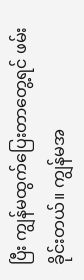ပြီး ကျွန်မထွက်ပြေးတာတွေ့ရင် ဖမ်းခိုင်းတယ်။ ကျွန်မအ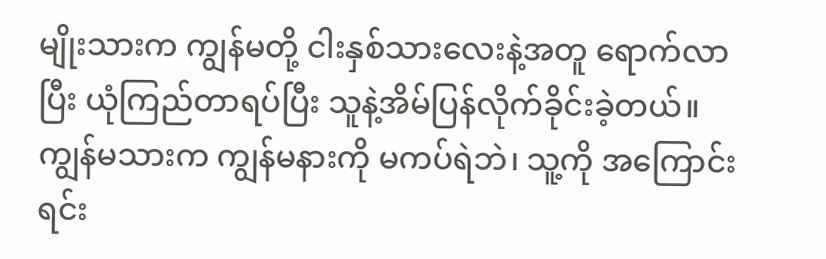မျိုးသားက ကျွန်မတို့ ငါးနှစ်သားလေးနဲ့အတူ ရောက်လာပြီး ယုံကြည်တာရပ်ပြီး သူနဲ့အိမ်ပြန်လိုက်ခိုင်းခဲ့တယ်။ ကျွန်မသားက ကျွန်မနားကို မကပ်ရဲဘဲ၊ သူ့ကို အကြောင်းရင်း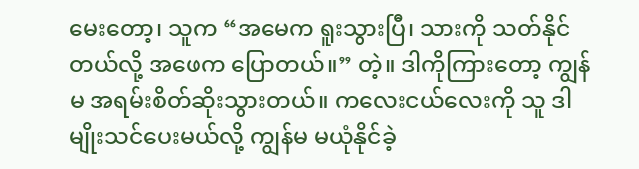မေးတော့၊ သူက “အမေက ရူးသွားပြီ၊ သားကို သတ်နိုင်တယ်လို့ အဖေက ပြောတယ်။” တဲ့။ ဒါကိုကြားတော့ ကျွန်မ အရမ်းစိတ်ဆိုးသွားတယ်။ ကလေးငယ်လေးကို သူ ဒါမျိုးသင်ပေးမယ်လို့ ကျွန်မ မယုံနိုင်ခဲ့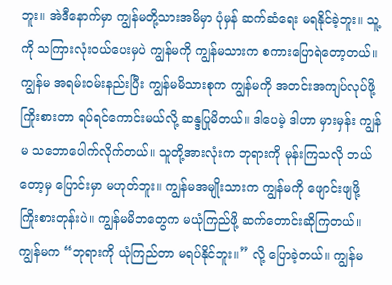ဘူး။ အဲဒီနောက်မှာ ကျွန်မတို့သားအမိမှာ ပုံမှန် ဆက်ဆံရေး မရနိုင်ခဲ့ဘူး။ သူ့ကို သကြားလုံးဝယ်ပေးမှပဲ ကျွန်မကို ကျွန်မသားက စကားပြောရဲတော့တယ်။ ကျွန်မ အရမ်းဝမ်းနည်းပြီး ကျွန်မမိသားစုက ကျွန်မကို အတင်းအကျပ်လုပ်ဖို့ ကြိုးစားတာ ရပ်ရင်ကောင်းမယ်လို့ ဆန္ဒပြုမိတယ်။ ဒါပေမဲ့ ဒါဟာ မှားမှန်း ကျွန်မ သဘောပေါက်လိုက်တယ်။ သူတို့အားလုံးက ဘုရားကို မုန်းကြသလို ဘယ်တော့မှ ပြောင်းမှာ မဟုတ်ဘူး။ ကျွန်မအမျိုးသားက ကျွန်မကို ဖျောင်းဖျဖို့ ကြိုးစားတုန်းပဲ။ ကျွန်မမိဘတွေက မယုံကြည်ဖို့ ဆက်တောင်းဆိုကြတယ်။ ကျွန်မက “ဘုရားကို ယုံကြည်တာ မရပ်နိုင်ဘူး။” လို့ ပြောခဲ့တယ်။ ကျွန်မ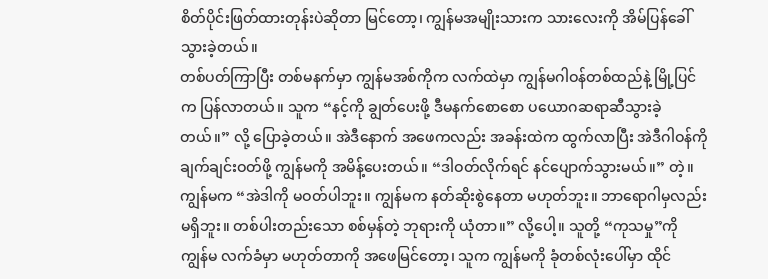စိတ်ပိုင်းဖြတ်ထားတုန်းပဲဆိုတာ မြင်တော့၊ ကျွန်မအမျိုးသားက သားလေးကို အိမ်ပြန်ခေါ်သွားခဲ့တယ်။
တစ်ပတ်ကြာပြီး တစ်မနက်မှာ ကျွန်မအစ်ကိုက လက်ထဲမှာ ကျွန်မဂါဝန်တစ်ထည်နဲ့ မြို့ပြင်က ပြန်လာတယ်။ သူက “နင့်ကို ချွတ်ပေးဖို့ ဒီမနက်စောစော ပယောဂဆရာဆီသွားခဲ့တယ်။” လို့ ပြောခဲ့တယ်။ အဲဒီနောက် အဖေကလည်း အခန်းထဲက ထွက်လာပြီး အဲဒီဂါဝန်ကို ချက်ချင်းဝတ်ဖို့ ကျွန်မကို အမိန့်ပေးတယ်။ “ဒါဝတ်လိုက်ရင် နင်ပျောက်သွားမယ်။” တဲ့။ ကျွန်မက “အဲဒါကို မဝတ်ပါဘူး။ ကျွန်မက နတ်ဆိုးစွဲနေတာ မဟုတ်ဘူး။ ဘာရောဂါမှလည်း မရှိဘူး။ တစ်ပါးတည်းသော စစ်မှန်တဲ့ ဘုရားကို ယုံတာ။” လို့ပေါ့။ သူတို့ “ကုသမှု”ကို ကျွန်မ လက်ခံမှာ မဟုတ်တာကို အဖေမြင်တော့၊ သူက ကျွန်မကို ခုံတစ်လုံးပေါ်မှာ ထိုင်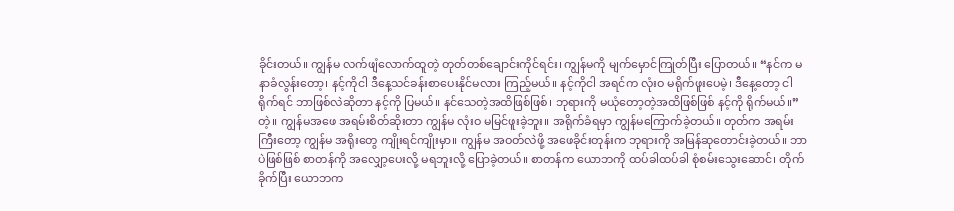ခိုင်းတယ်။ ကျွန်မ လက်ဖျံလောက်ထူတဲ့ တုတ်တစ်ချောင်းကိုင်ရင်း၊ ကျွန်မကို မျက်မှောင်ကြုတ်ပြီး ပြောတယ်။ “နင်က မနာခံလွန်းတော့၊ နင့်ကိုငါ ဒီနေ့သင်ခန်းစာပေးနိုင်မလား ကြည့်မယ်။ နင့်ကိုငါ အရင်က လုံးဝ မရိုက်ဖူးပေမဲ့၊ ဒီနေ့တော့ ငါရိုက်ရင် ဘာဖြစ်လဲဆိုတာ နင့်ကို ပြမယ်။ နင်သေတဲ့အထိဖြစ်ဖြစ်၊ ဘုရားကို မယုံတော့တဲ့အထိဖြစ်ဖြစ် နင့်ကို ရိုက်မယ်။” တဲ့။ ကျွန်မအဖေ အရမ်းစိတ်ဆိုးတာ ကျွန်မ လုံးဝ မမြင်ဖူးခဲ့ဘူး။ အရိုက်ခံရမှာ ကျွန်မကြောက်ခဲ့တယ်။ တုတ်က အရမ်းကြီးတော့ ကျွန်မ အရိုးတွေ ကျိုးရင်ကျိုးမှာ။ ကျွန်မ အဝတ်လဲဖို့ အဖေခိုင်းတုန်းက ဘုရားကို အမြန်ဆုတောင်းခဲ့တယ်။ ဘာပဲဖြစ်ဖြစ် စာတန်ကို အလျှော့ပေးလို့ မရဘူးလို့ ပြောခဲ့တယ်။ စာတန်က ယောဘကို ထပ်ခါထပ်ခါ စုံစမ်းသွေးဆောင်၊ တိုက်ခိုက်ပြီး ယောဘက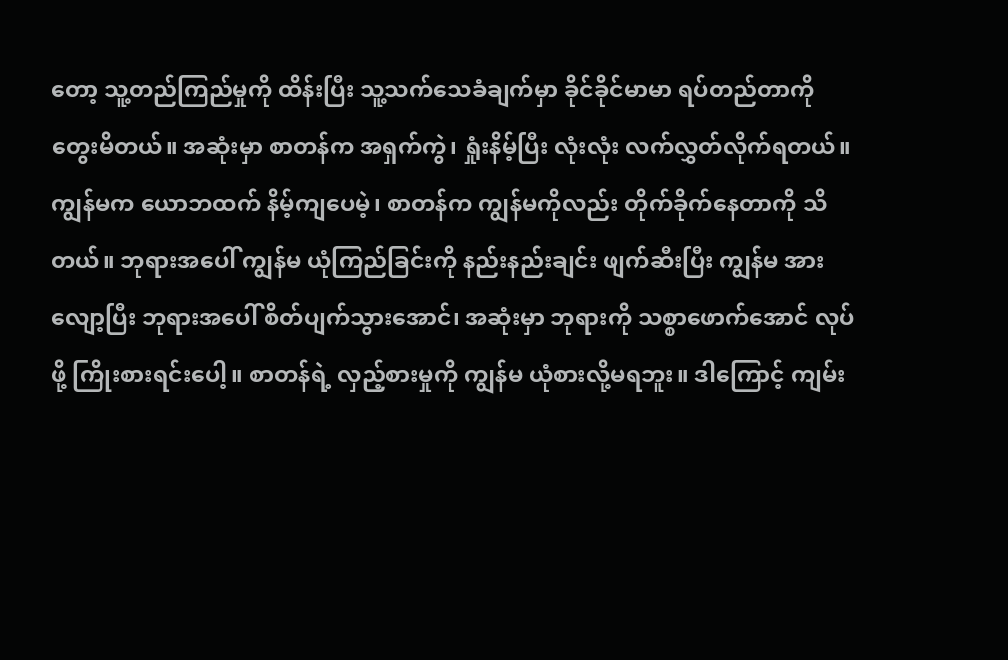တော့ သူ့တည်ကြည်မှုကို ထိန်းပြီး သူ့သက်သေခံချက်မှာ ခိုင်ခိုင်မာမာ ရပ်တည်တာကို တွေးမိတယ်။ အဆုံးမှာ စာတန်က အရှက်ကွဲ၊ ရှုံးနိမ့်ပြီး လုံးလုံး လက်လွှတ်လိုက်ရတယ်။ ကျွန်မက ယောဘထက် နိမ့်ကျပေမဲ့၊ စာတန်က ကျွန်မကိုလည်း တိုက်ခိုက်နေတာကို သိတယ်။ ဘုရားအပေါ် ကျွန်မ ယုံကြည်ခြင်းကို နည်းနည်းချင်း ဖျက်ဆီးပြီး ကျွန်မ အားလျော့ပြီး ဘုရားအပေါ် စိတ်ပျက်သွားအောင်၊ အဆုံးမှာ ဘုရားကို သစ္စာဖောက်အောင် လုပ်ဖို့ ကြိုးစားရင်းပေါ့။ စာတန်ရဲ့ လှည့်စားမှုကို ကျွန်မ ယုံစားလို့မရဘူး။ ဒါကြောင့် ကျမ်း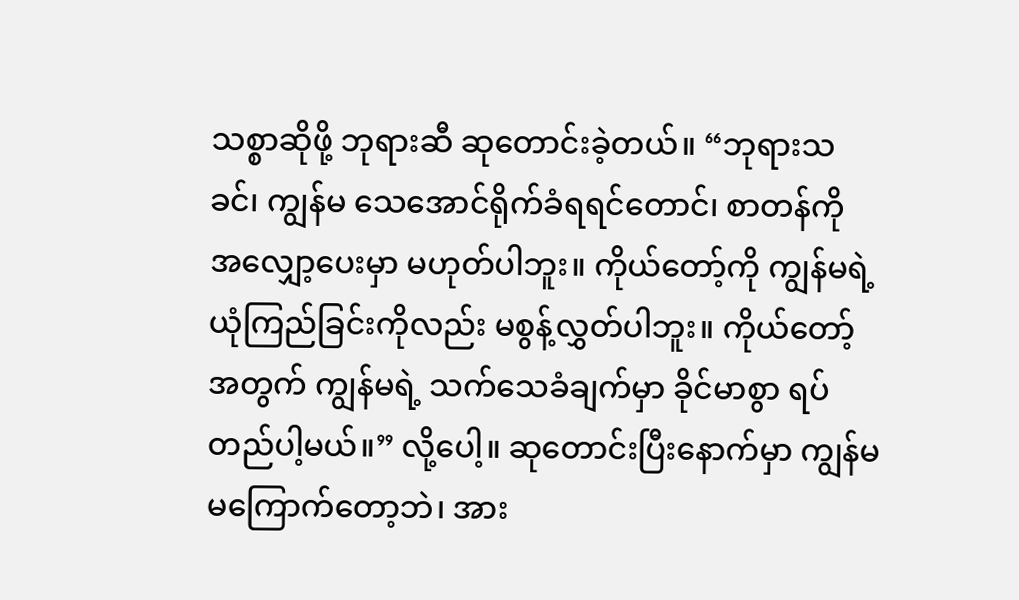သစ္စာဆိုဖို့ ဘုရားဆီ ဆုတောင်းခဲ့တယ်။ “ဘုရားသခင်၊ ကျွန်မ သေအောင်ရိုက်ခံရရင်တောင်၊ စာတန်ကို အလျှော့ပေးမှာ မဟုတ်ပါဘူး။ ကိုယ်တော့်ကို ကျွန်မရဲ့ ယုံကြည်ခြင်းကိုလည်း မစွန့်လွှတ်ပါဘူး။ ကိုယ်တော့်အတွက် ကျွန်မရဲ့ သက်သေခံချက်မှာ ခိုင်မာစွာ ရပ်တည်ပါ့မယ်။” လို့ပေါ့။ ဆုတောင်းပြီးနောက်မှာ ကျွန်မ မကြောက်တော့ဘဲ၊ အား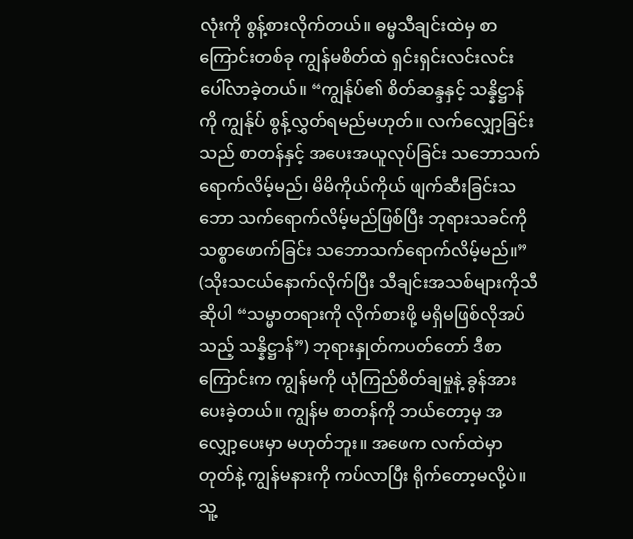လုံးကို စွန့်စားလိုက်တယ်။ ဓမ္မသီချင်းထဲမှ စာကြောင်းတစ်ခု ကျွန်မစိတ်ထဲ ရှင်းရှင်းလင်းလင်း ပေါ်လာခဲ့တယ်။ “ကျွန်ုပ်၏ စိတ်ဆန္ဒနှင့် သန္နိဋ္ဌာန်ကို ကျွန်ုပ် စွန့်လွှတ်ရမည်မဟုတ်။ လက်လျှော့ခြင်းသည် စာတန်နှင့် အပေးအယူလုပ်ခြင်း သဘောသက်ရောက်လိမ့်မည်၊ မိမိကိုယ်ကိုယ် ဖျက်ဆီးခြင်းသဘော သက်ရောက်လိမ့်မည်ဖြစ်ပြီး ဘုရားသခင်ကို သစ္စာဖောက်ခြင်း သဘောသက်ရောက်လိမ့်မည်။” (သိုးသငယ်နောက်လိုက်ပြီး သီချင်းအသစ်များကိုသီဆိုပါ “သမ္မာတရားကို လိုက်စားဖို့ မရှိမဖြစ်လိုအပ်သည့် သန္နိဋ္ဌာန်”) ဘုရားနှုတ်ကပတ်တော် ဒီစာကြောင်းက ကျွန်မကို ယုံကြည်စိတ်ချမှုနဲ့ ခွန်အားပေးခဲ့တယ်။ ကျွန်မ စာတန်ကို ဘယ်တော့မှ အလျှော့ပေးမှာ မဟုတ်ဘူး။ အဖေက လက်ထဲမှာ တုတ်နဲ့ ကျွန်မနားကို ကပ်လာပြီး ရိုက်တော့မလို့ပဲ။ သူ့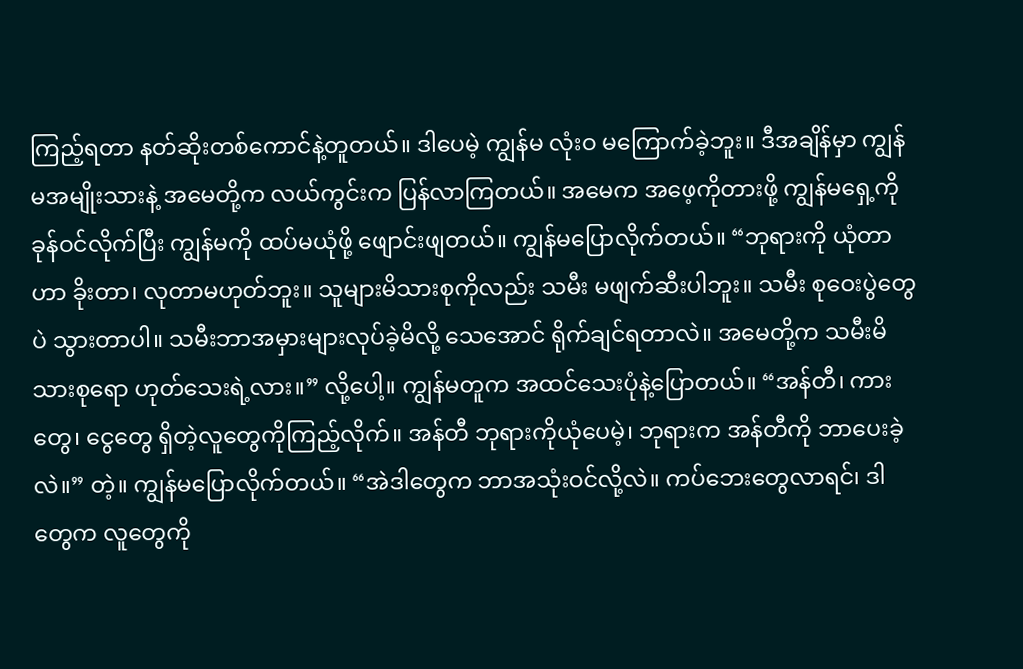ကြည့်ရတာ နတ်ဆိုးတစ်ကောင်နဲ့တူတယ်။ ဒါပေမဲ့ ကျွန်မ လုံးဝ မကြောက်ခဲ့ဘူး။ ဒီအချိန်မှာ ကျွန်မအမျိုးသားနဲ့ အမေတို့က လယ်ကွင်းက ပြန်လာကြတယ်။ အမေက အဖေ့ကိုတားဖို့ ကျွန်မရှေ့ကို ခုန်ဝင်လိုက်ပြီး ကျွန်မကို ထပ်မယုံဖို့ ဖျောင်းဖျတယ်။ ကျွန်မပြောလိုက်တယ်။ “ဘုရားကို ယုံတာဟာ ခိုးတာ၊ လုတာမဟုတ်ဘူး။ သူများမိသားစုကိုလည်း သမီး မဖျက်ဆီးပါဘူး။ သမီး စုဝေးပွဲတွေပဲ သွားတာပါ။ သမီးဘာအမှားများလုပ်ခဲ့မိလို့ သေအောင် ရိုက်ချင်ရတာလဲ။ အမေတို့က သမီးမိသားစုရော ဟုတ်သေးရဲ့လား။” လို့ပေါ့။ ကျွန်မတူက အထင်သေးပုံနဲ့ပြောတယ်။ “အန်တီ၊ ကားတွေ၊ ငွေတွေ ရှိတဲ့လူတွေကိုကြည့်လိုက်။ အန်တီ ဘုရားကိုယုံပေမဲ့၊ ဘုရားက အန်တီကို ဘာပေးခဲ့လဲ။” တဲ့။ ကျွန်မပြောလိုက်တယ်။ “အဲဒါတွေက ဘာအသုံးဝင်လို့လဲ။ ကပ်ဘေးတွေလာရင်၊ ဒါတွေက လူတွေကို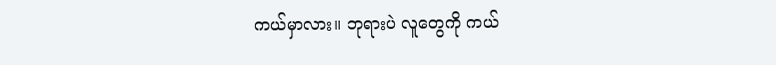ကယ်မှာလား။ ဘုရားပဲ လူတွေကို ကယ်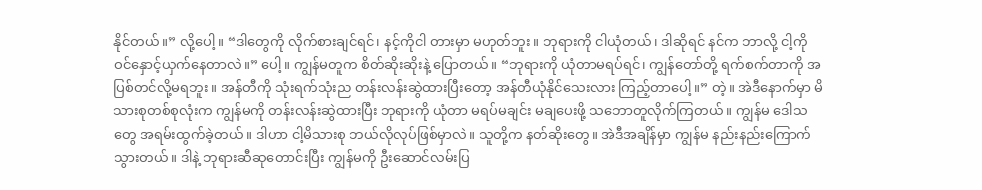နိုင်တယ်။” လို့ပေါ့။ “ဒါတွေကို လိုက်စားချင်ရင်၊ နင့်ကိုငါ တားမှာ မဟုတ်ဘူး။ ဘုရားကို ငါယုံတယ်၊ ဒါဆိုရင် နင်က ဘာလို့ ငါ့ကို ဝင်နှောင့်ယှက်နေတာလဲ။” ပေါ့။ ကျွန်မတူက စိတ်ဆိုးဆိုးနဲ့ ပြောတယ်။ “ဘုရားကို ယုံတာမရပ်ရင်၊ ကျွန်တော်တို့ ရက်စက်တာကို အပြစ်တင်လို့မရဘူး။ အန်တီကို သုံးရက်သုံးည တန်းလန်းဆွဲထားပြီးတော့ အန်တီယုံနိုင်သေးလား ကြည့်တာပေါ့။” တဲ့။ အဲဒီနောက်မှာ မိသားစုတစ်စုလုံးက ကျွန်မကို တန်းလန်းဆွဲထားပြီး ဘုရားကို ယုံတာ မရပ်မချင်း မချပေးဖို့ သဘောတူလိုက်ကြတယ်။ ကျွန်မ ဒေါသတွေ အရမ်းထွက်ခဲ့တယ်။ ဒါဟာ ငါ့မိသားစု ဘယ်လိုလုပ်ဖြစ်မှာလဲ။ သူတို့က နတ်ဆိုးတွေ။ အဲဒီအချိန်မှာ ကျွန်မ နည်းနည်းကြောက်သွားတယ်။ ဒါနဲ့ ဘုရားဆီဆုတောင်းပြီး ကျွန်မကို ဦးဆောင်လမ်းပြ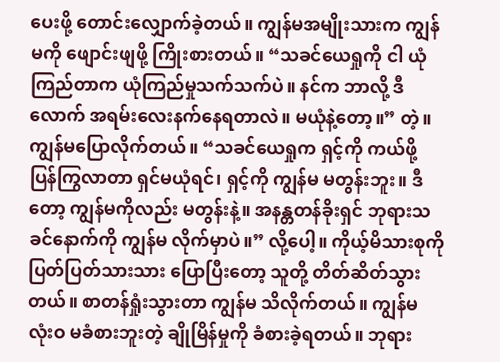ပေးဖို့ တောင်းလျှောက်ခဲ့တယ်။ ကျွန်မအမျိုးသားက ကျွန်မကို ဖျောင်းဖျဖို့ ကြိုးစားတယ်။ “သခင်ယေရှုကို ငါ ယုံကြည်တာက ယုံကြည်မှုသက်သက်ပဲ။ နင်က ဘာလို့ ဒီလောက် အရမ်းလေးနက်နေရတာလဲ။ မယုံနဲ့တော့။” တဲ့။ ကျွန်မပြောလိုက်တယ်။ “သခင်ယေရှုက ရှင့်ကို ကယ်ဖို့ ပြန်ကြွလာတာ ရှင်မယုံရင်၊ ရှင့်ကို ကျွန်မ မတွန်းဘူး။ ဒီတော့ ကျွန်မကိုလည်း မတွန်းနဲ့။ အနန္တတန်ခိုးရှင် ဘုရားသခင်နောက်ကို ကျွန်မ လိုက်မှာပဲ။” လို့ပေါ့။ ကိုယ့်မိသားစုကို ပြတ်ပြတ်သားသား ပြောပြီးတော့ သူတို့ တိတ်ဆိတ်သွားတယ်။ စာတန်ရှုံးသွားတာ ကျွန်မ သိလိုက်တယ်။ ကျွန်မ လုံးဝ မခံစားဘူးတဲ့ ချိုမြိန်မှုကို ခံစားခဲ့ရတယ်။ ဘုရား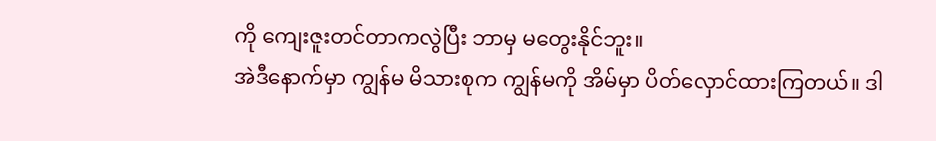ကို ကျေးဇူးတင်တာကလွဲပြီး ဘာမှ မတွေးနိုင်ဘူး။
အဲဒီနောက်မှာ ကျွန်မ မိသားစုက ကျွန်မကို အိမ်မှာ ပိတ်လှောင်ထားကြတယ်။ ဒါ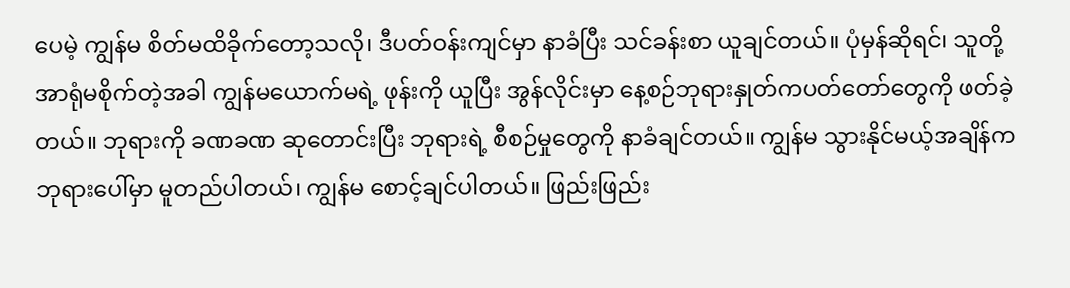ပေမဲ့ ကျွန်မ စိတ်မထိခိုက်တော့သလို၊ ဒီပတ်ဝန်းကျင်မှာ နာခံပြီး သင်ခန်းစာ ယူချင်တယ်။ ပုံမှန်ဆိုရင်၊ သူတို့ အာရုံမစိုက်တဲ့အခါ ကျွန်မယောက်မရဲ့ ဖုန်းကို ယူပြီး အွန်လိုင်းမှာ နေ့စဉ်ဘုရားနှုတ်ကပတ်တော်တွေကို ဖတ်ခဲ့တယ်။ ဘုရားကို ခဏခဏ ဆုတောင်းပြီး ဘုရားရဲ့ စီစဉ်မှုတွေကို နာခံချင်တယ်။ ကျွန်မ သွားနိုင်မယ့်အချိန်က ဘုရားပေါ်မှာ မူတည်ပါတယ်၊ ကျွန်မ စောင့်ချင်ပါတယ်။ ဖြည်းဖြည်း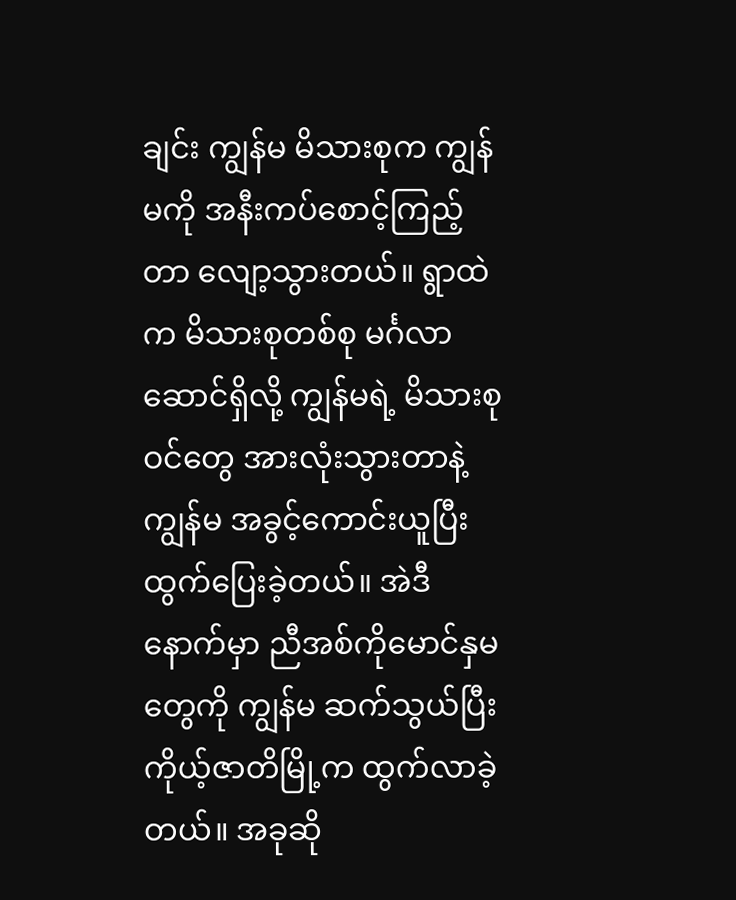ချင်း ကျွန်မ မိသားစုက ကျွန်မကို အနီးကပ်စောင့်ကြည့်တာ လျော့သွားတယ်။ ရွာထဲက မိသားစုတစ်စု မင်္ဂလာဆောင်ရှိလို့ ကျွန်မရဲ့ မိသားစုဝင်တွေ အားလုံးသွားတာနဲ့ ကျွန်မ အခွင့်ကောင်းယူပြီး ထွက်ပြေးခဲ့တယ်။ အဲဒီနောက်မှာ ညီအစ်ကိုမောင်နှမတွေကို ကျွန်မ ဆက်သွယ်ပြီး ကိုယ့်ဇာတိမြို့က ထွက်လာခဲ့တယ်။ အခုဆို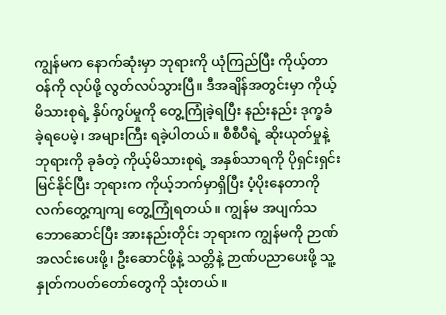ကျွန်မက နောက်ဆုံးမှာ ဘုရားကို ယုံကြည်ပြီး ကိုယ့်တာဝန်ကို လုပ်ဖို့ လွတ်လပ်သွားပြီ။ ဒီအချိန်အတွင်းမှာ ကိုယ့်မိသားစုရဲ့ နှိပ်ကွပ်မှုကို တွေ့ကြုံခဲ့ရပြီး နည်းနည်း ဒုက္ခခံခဲ့ရပေမဲ့၊ အများကြီး ရခဲ့ပါတယ်။ စီစီပီရဲ့ ဆိုးယုတ်မှုနဲ့ ဘုရားကို ခုခံတဲ့ ကိုယ့်မိသားစုရဲ့ အနှစ်သာရကို ပိုရှင်းရှင်း မြင်နိုင်ပြီး ဘုရားက ကိုယ့်ဘက်မှာရှိပြီး ပံ့ပိုးနေတာကို လက်တွေ့ကျကျ တွေ့ကြုံရတယ်။ ကျွန်မ အပျက်သဘောဆောင်ပြီး အားနည်းတိုင်း ဘုရားက ကျွန်မကို ဉာဏ်အလင်းပေးဖို့၊ ဦးဆောင်ဖို့နဲ့ သတ္တိနဲ့ ဉာဏ်ပညာပေးဖို့ သူ့နှုတ်ကပတ်တော်တွေကို သုံးတယ်။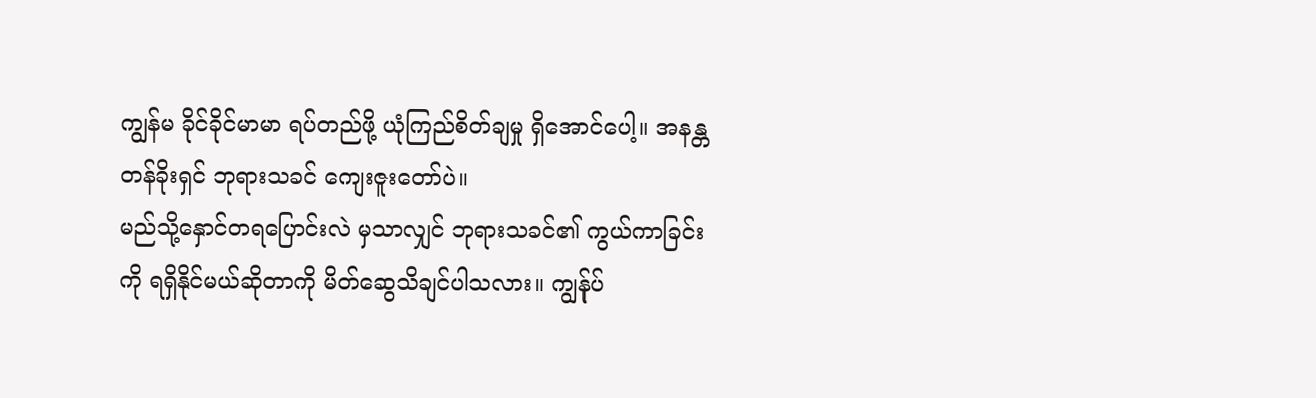ကျွန်မ ခိုင်ခိုင်မာမာ ရပ်တည်ဖို့ ယုံကြည်စိတ်ချမှု ရှိအောင်ပေါ့။ အနန္တတန်ခိုးရှင် ဘုရားသခင် ကျေးဇူးတော်ပဲ။
မည်သို့နှောင်တရပြောင်းလဲ မှသာလျှင် ဘုရားသခင်၏ ကွယ်ကာခြင်းကို ရရှိနိုင်မယ်ဆိုတာကို မိတ်ဆွေသိချင်ပါသလား။ ကျွန်ုပ်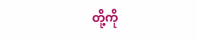တို့ကို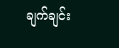ချက်ချင်း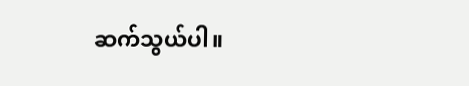ဆက်သွယ်ပါ။